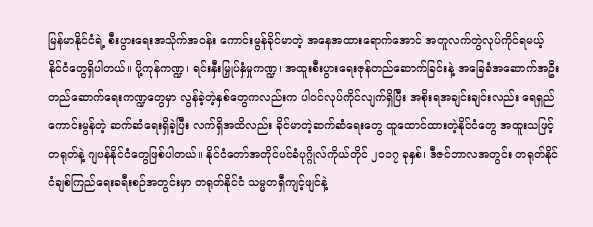မြန်မာနိုင်ငံရဲ့ စီးပွားရေးအသိုက်အဝန်း ကောင်းမွန်ခိုင်မာတဲ့ အနေအထားရောက်အောင် အတူလက်တွဲလုပ်ကိုင်ရမယ့် နိုင်ငံတွေရှိပါတယ်။ ပို့ကုန်ကဏ္ဍ၊ ရင်းနှီးမြှုပ်နှံမှုကဏ္ဍ၊ အထူးစီးပွားရေးဇုန်တည်ဆောက်ခြင်းနဲ့ အခြေခံအဆောက်အဦးတည်ဆောက်ရေးကဏ္ဍတွေမှာ လွန်ခဲ့တဲ့နှစ်တွေကလည်းက ပါဝင်လုပ်ကိုင်လျက်ရှိပြီး အစိုးရအချင်းချင်းလည်း ရေရှည်ကောင်းမွန်တဲ့ ဆက်ဆံရေးရှိခဲ့ပြီး လက်ရှိအထိလည်း ခိုင်မာတဲ့ဆက်ဆံရေးတွေ ထူထောင်ထားတဲ့နိုင်ငံတွေ အထူးသဖြင့် တရုတ်နဲ့ ဂျပန်နိုင်ငံတွေဖြစ်ပါတယ်။ နိုင်ငံတော်အတိုင်ပင်ခံပုဂ္ဂိုလ်ကိုယ်တိုင် ၂၀၁၇ ခုနှစ်၊ ဒီဇင်ဘာလအတွင်း တရုတ်နိုင်ငံချစ်ကြည်ရေးခရီးစဉ်အတွင်းမှာ တရုတ်နိုင်ငံ သမ္မတရှီကျင့်ဖျင်နဲ့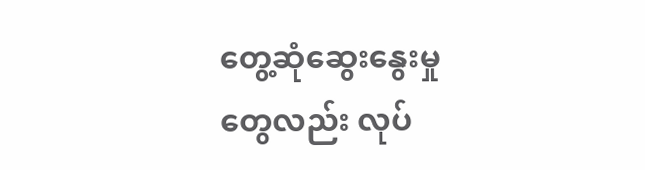တွေ့ဆုံဆွေးနွေးမှုတွေလည်း လုပ်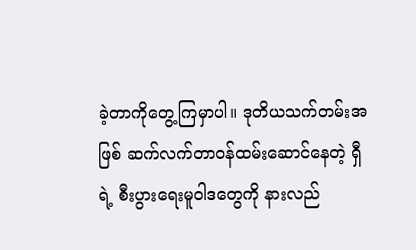ခဲ့တာကိုတွေ့ကြမှာပါ။ ဒုတိယသက်တမ်းအဖြစ် ဆက်လက်တာဝန်ထမ်းဆောင်နေတဲ့ ရှီရဲ့ စီးပွားရေးမူဝါဒတွေကို နားလည်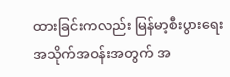ထားခြင်းကလည်း မြန်မာ့စီးပွားရေး အသိုက်အဝန်းအတွက် အ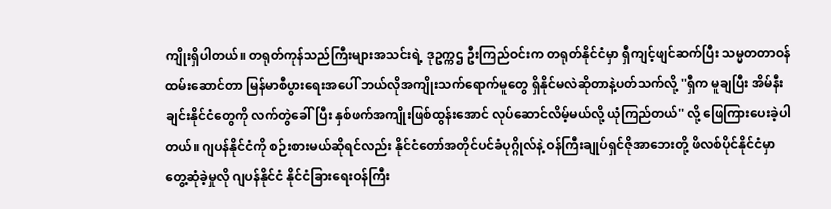ကျိုးရှိပါတယ်။ တရုတ်ကုန်သည်ကြီးများအသင်းရဲ့ ဒုဥက္ကဌ ဦးကြည်ဝင်းက တရုတ်နိုင်ငံမှာ ရှီကျင့်ဖျင်ဆက်ပြီး သမ္မတတာဝန်ထမ်းဆောင်တာ မြန်မာစီပွားရေးအပေါ် ဘယ်လိုအကျိုးသက်ရောက်မူတွေ ရှိနိုင်မလဲဆိုတာနဲ့ပတ်သက်လို့ ''ရှီက မူချပြီး အိမ်နီးချင်းနိုင်ငံတွေကို လက်တွဲခေါ်ပြီး နှစ်ဖက်အကျိုးဖြစ်ထွန်းအောင် လုပ်ဆောင်လိမ့်မယ်လို့ ယုံကြည်တယ်'' လို့ ဖြေကြားပေးခဲ့ပါတယ်။ ဂျပန်နိုင်ငံကို စဉ်းစားမယ်ဆိုရင်လည်း နိုင်ငံတော်အတိုင်ပင်ခံပုဂ္ဂိုလ်နဲ့ ဝန်ကြီးချုပ်ရှင်ဇိုအာဘေးတို့ ဖိလစ်ပိုင်နိုင်ငံမှာ တွေ့ဆုံခဲ့မှုလို ဂျပန်နိုင်ငံ နိုင်ငံခြားရေးဝန်ကြီး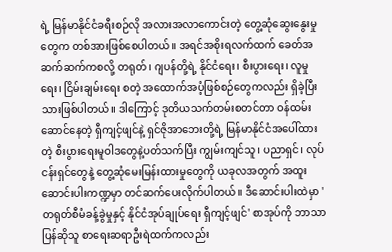ရဲ့ မြန်မာနိုင်ငံခရီးစဉ်လို အလားအလာကောင်းတဲ့ တွေ့ဆုံဆွေးနွေးမှုတွေက တစ်အားဖြစ်စေပါတယ်။ အရင်အစိုးရလက်ထက် ခေတ်အဆက်ဆက်ကစလို့ တရုတ်၊ ဂျပန်တို့ရဲ့ နိုင်ငံရေး၊ စီးပွားရေး၊ လူမှုရေး၊ ငြိမ်းချမ်းရေး စတဲ့ အထောက်အပံ့ဖြစ်စဉ်တွေကလည်း ရှိခဲ့ပြီးသားဖြစ်ပါတယ်။ ဒါကြောင့် ဒုတိယသက်တမ်းစတင်တာ ဝန်ထမ်းဆောင်နေတဲ့ ရှီကျင့်ဖျင်နဲ့ ရှင်ဇိုအာဘေးတို့ရဲ့ မြန်မာနိုင်ငံအပေါ်ထားတဲ့ စီးပွားရေးမူဝါဒတွေနဲ့ပတ်သက်ပြီး ကျွမ်းကျင်သူ၊ ပညာရှင်၊ လုပ်ငန်းရှင်တွေနဲ့ တွေ့ဆုံမေးမြန်းထားမှုတွေကို ယခုလအတွက် အထူးဆောင်းပါးကဏ္ဍမှာ တင်ဆက်ပေးလိုက်ပါတယ်။ ဒီဆောင်းပါးထဲမှာ 'တရုတ်စီမံခန့်ခွဲမှုနှင့် နိုင်ငံအုပ်ချုပ်ရေး ရှီကျင့်ဖျင်' စာအုပ်ကို ဘာသာပြန်ဆိုသူ စာရေးဆရာဦးရဲထက်ကလည်း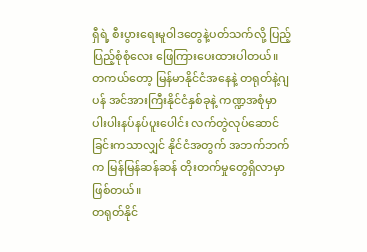ရှီရဲ့ စီးပွားရေးမူဝါဒတွေနဲ့ပတ်သက်လို့ ပြည့်ပြည့်စုံစုံလေး ဖြေကြားပေးထားပါတယ်။ တကယ်တော့ မြန်မာနိုင်ငံအနေနဲ့ တရုတ်နဲ့ဂျပန် အင်အားကြီးနိုင်ငံနှစ်ခုနဲ့ ကဏ္ဍအစုံမှာ ပါးပါးနပ်နပ်ပူးပေါင်း လက်တွဲလုပ်ဆောင်ခြင်းကသာလျှင် နိုင်ငံအတွက် အဘက်ဘက်က မြန်မြန်ဆန်ဆန် တိုးတက်မှုတွေရှိလာမှာဖြစ်တယ်။
တရုတ်နိုင်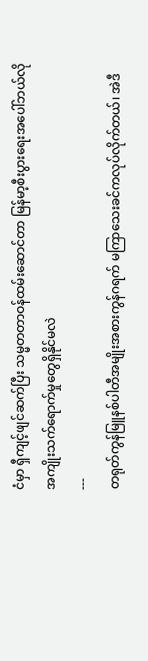ငံမှာ ရှီကျင့်ဖျင်ဆက်ပြီး သမ္မတတာဝန်ထမ်းဆောင်တာ မြန်မာ့စီးပွားရေးအပေါ်ဘယ်လို အကျိုးသက်ရောက်မှုတွေရှိနိုင်မလဲ
---
တရုတ်ကွန်မြူနစ်ပါတီအမျိုးအစားကွန်ဂရက် မကြာသေးခင်ကလုပ်လိုက်တယ်၊ အဲဒီ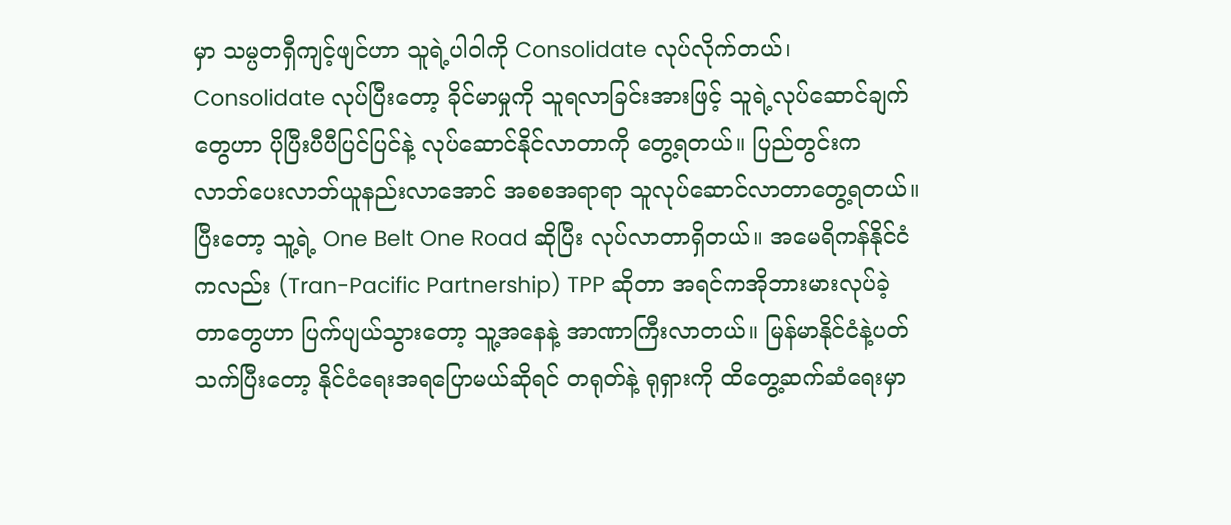မှာ သမ္ပတရှီကျင့်ဖျင်ဟာ သူရဲ့ပါဝါကို Consolidate လုပ်လိုက်တယ်၊ Consolidate လုပ်ပြီးတော့ ခိုင်မာမှုကို သူရလာခြင်းအားဖြင့် သူရဲ့လုပ်ဆောင်ချက်တွေဟာ ပိုပြီးပီပီပြင်ပြင်နဲ့ လုပ်ဆောင်နိုင်လာတာကို တွေ့ရတယ်။ ပြည်တွင်းက လာဘ်ပေးလာဘ်ယူနည်းလာအောင် အစစအရာရာ သူလုပ်ဆောင်လာတာတွေ့ရတယ်။ ပြီးတော့ သူ့ရဲ့ One Belt One Road ဆိုပြီး လုပ်လာတာရှိတယ်။ အမေရိကန်နိုင်ငံကလည်း (Tran-Pacific Partnership) TPP ဆိုတာ အရင်ကအိုဘားမားလုပ်ခဲ့တာတွေဟာ ပြက်ပျယ်သွားတော့ သူ့အနေနဲ့ အာဏာကြီးလာတယ်။ မြန်မာနိုင်ငံနဲ့ပတ်သက်ပြီးတော့ နိုင်ငံရေးအရပြောမယ်ဆိုရင် တရုတ်နဲ့ ရုရှားကို ထိတွေ့ဆက်ဆံရေးမှာ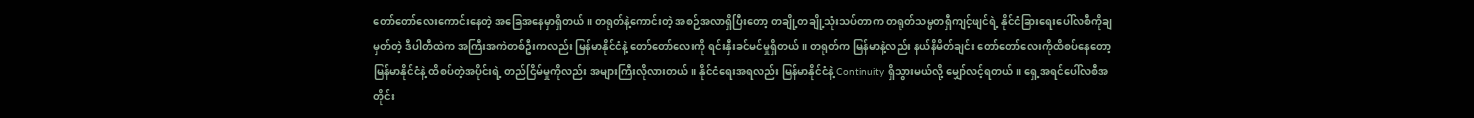တော်တော်လေးကောင်းနေတဲ့ အခြေအနေမှာရှိတယ်။ တရုတ်နဲ့ကောင်းတဲ့ အစဉ်အလာရှိပြီးတော့ တချို့တချို့သုံးသပ်တာက တရုတ်သမ္ပတရှီကျင့်ဖျင်ရဲ့ နိုင်ငံခြားရေးပေါ်လစီကိုချမှတ်တဲ့ ဒီပါတီထဲက အကြီးအကဲတစ်ဦးကလည်း မြန်မာနိုင်ငံနဲ့ တော်တော်လေးကို ရင်းနှီးခင်မင်မှုရှိတယ်။ တရုတ်က မြန်မာနဲ့လည်း နယ်နိမိတ်ချင်း တော်တော်လေးကိုထိစပ်နေတော့ မြန်မာနိုင်ငံနဲ့ ထိစပ်တဲ့အပိုင်းရဲ့ တည်ငြိမ်မှုကိုလည်း အများကြီးလိုလားတယ်။ နိုင်ငံရေးအရလည်း မြန်မာနိုင်ငံနဲ့ Continuity ရှိသွားမယ်လို့ မျှော်လင့်ရတယ်။ ရှေ့အရင်ပေါ်လစီအတိုင်း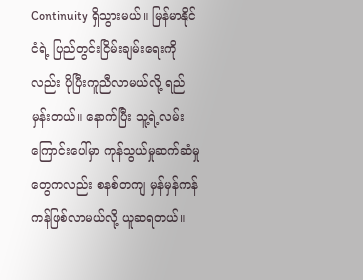Continuity ရှိသွားမယ်။ မြန်မာနိုင်ငံရဲ့ ပြည်တွင်းငြိမ်းချမ်းရေးကိုလည်း ပိုပြီးကူညီလာမယ်လို့ ရည်မှန်းတယ်။ နောက်ပြီး သူ့ရဲ့လမ်းကြောင်းပေါ်မှာ ကုန်သွယ်မှုဆက်ဆံမှုတွေကလည်း စနစ်တကျ မှန်မှန်ကန်ကန်ဖြစ်လာမယ်လို့ ယူဆရတယ်။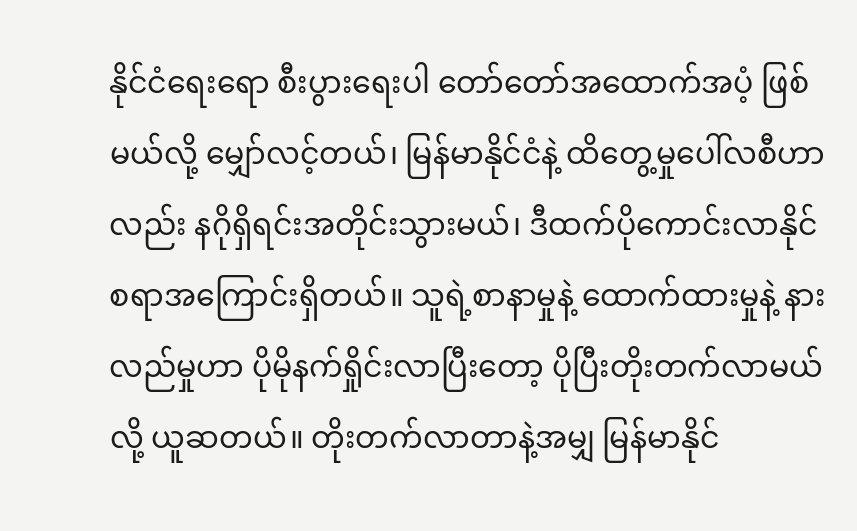နိုင်ငံရေးရော စီးပွားရေးပါ တော်တော်အထောက်အပံ့ ဖြစ်မယ်လို့ မျှော်လင့်တယ်၊ မြန်မာနိုင်ငံနဲ့ ထိတွေ့မှုပေါ်လစီဟာလည်း နဂိုရှိရင်းအတိုင်းသွားမယ်၊ ဒီထက်ပိုကောင်းလာနိုင်စရာအကြောင်းရှိတယ်။ သူရဲ့စာနာမှုနဲ့ ထောက်ထားမှုနဲ့ နားလည်မှုဟာ ပိုမိုနက်ရှိုင်းလာပြီးတော့ ပိုပြီးတိုးတက်လာမယ်လို့ ယူဆတယ်။ တိုးတက်လာတာနဲ့အမျှ မြန်မာနိုင်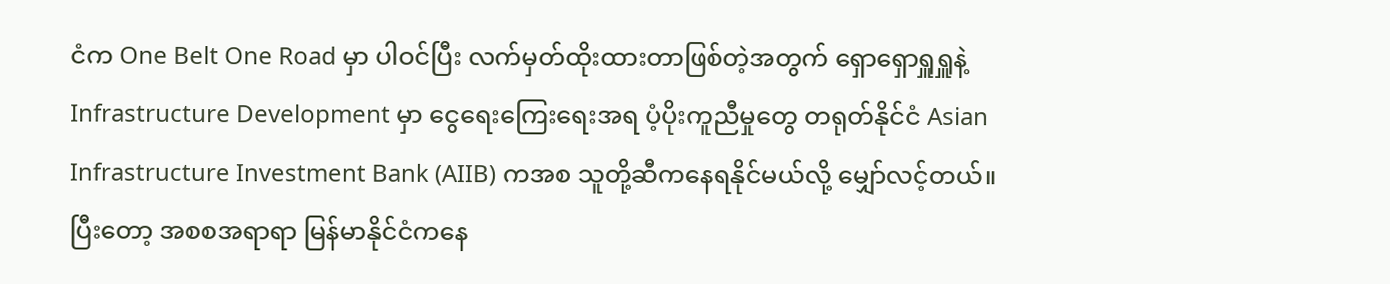ငံက One Belt One Road မှာ ပါဝင်ပြီး လက်မှတ်ထိုးထားတာဖြစ်တဲ့အတွက် ရှောရှောရှူရှူနဲ့ Infrastructure Development မှာ ငွေရေးကြေးရေးအရ ပံ့ပိုးကူညီမှုတွေ တရုတ်နိုင်ငံ Asian Infrastructure Investment Bank (AIIB) ကအစ သူတို့ဆီကနေရနိုင်မယ်လို့ မျှော်လင့်တယ်။ ပြီးတော့ အစစအရာရာ မြန်မာနိုင်ငံကနေ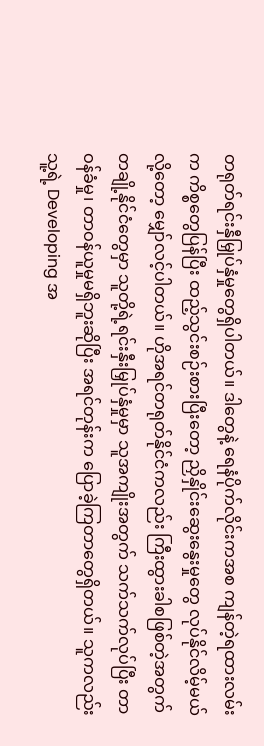တရုတ်ရင်းနှီမြှုပ်နှံမှုတွေရှိပါတယ်။ ဒါတွေနဲ့ ရေနံပိုက်လိုင်းကအစ ကျန်တဲ့ရထားလမ်းက ကိစ္စတွေပြန်ပြီး ထည့်သွင်းစဉ်းစားပြီးတော့ ညှိနှိုင်းဆွေးနွေးမှုတွေ လုပ်နိုင်လိမ့်မယ်လို့တော့ မျှော်လင့်ပါတယ်။ ဟိုအရင်တရုတ်နိုင်ငံကလည်း ကြီးထွားခါစဖြစ်တဲ့အတွက် တချို့နိုင်ငံတွေမှာ သူတို့ရဲ့ရင်းနှီးမြှုပ်နှံမှုမှာ သူအကျိုးအတွက် သက်သက်လုပ်ပြီး တာဝန်ခံမှု၊ တာဝန်ယူမှုမရှိဘူးဆိုပြီး အရင်တုန်းက ပြောခဲ့ကြတာတွေရှိတယ်။ သူကလည်း သူ့ရဲ့ Developing အ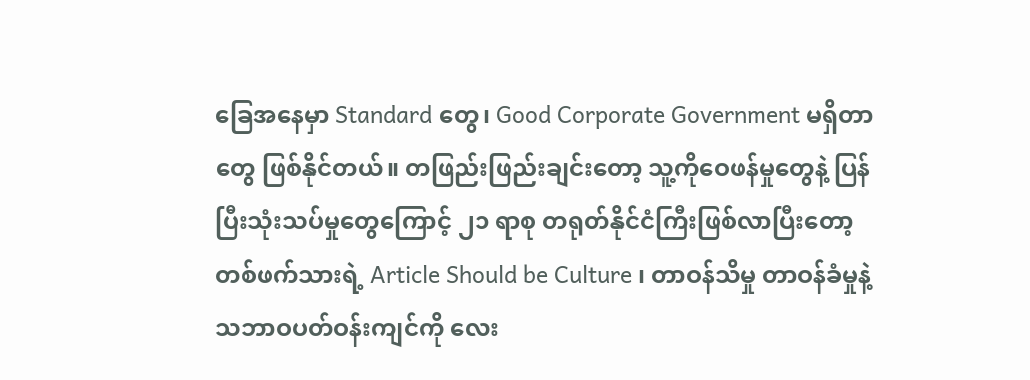ခြေအနေမှာ Standard တွေ၊ Good Corporate Government မရှိတာတွေ ဖြစ်နိုင်တယ်။ တဖြည်းဖြည်းချင်းတော့ သူ့ကိုဝေဖန်မှုတွေနဲ့ ပြန်ပြီးသုံးသပ်မှုတွေကြောင့် ၂၁ ရာစု တရုတ်နိုင်ငံကြီးဖြစ်လာပြီးတော့ တစ်ဖက်သားရဲ့ Article Should be Culture ၊ တာဝန်သိမှု တာဝန်ခံမှုနဲ့ သဘာဝပတ်ဝန်းကျင်ကို လေး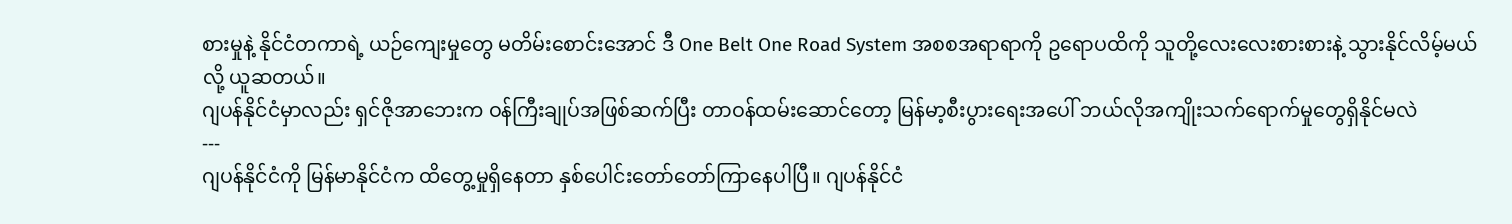စားမှုနဲ့ နိုင်ငံတကာရဲ့ ယဉ်ကျေးမှုတွေ မတိမ်းစောင်းအောင် ဒီ One Belt One Road System အစစအရာရာကို ဥရောပထိကို သူတို့လေးလေးစားစားနဲ့ သွားနိုင်လိမ့်မယ်လို့ ယူဆတယ်။
ဂျပန်နိုင်ငံမှာလည်း ရှင်ဇိုအာဘေးက ဝန်ကြီးချုပ်အဖြစ်ဆက်ပြီး တာဝန်ထမ်းဆောင်တော့ မြန်မာ့စီးပွားရေးအပေါ် ဘယ်လိုအကျိုးသက်ရောက်မှုတွေရှိနိုင်မလဲ
---
ဂျပန်နိုင်ငံကို မြန်မာနိုင်ငံက ထိတွေ့မှုရှိနေတာ နှစ်ပေါင်းတော်တော်ကြာနေပါပြီ။ ဂျပန်နိုင်ငံ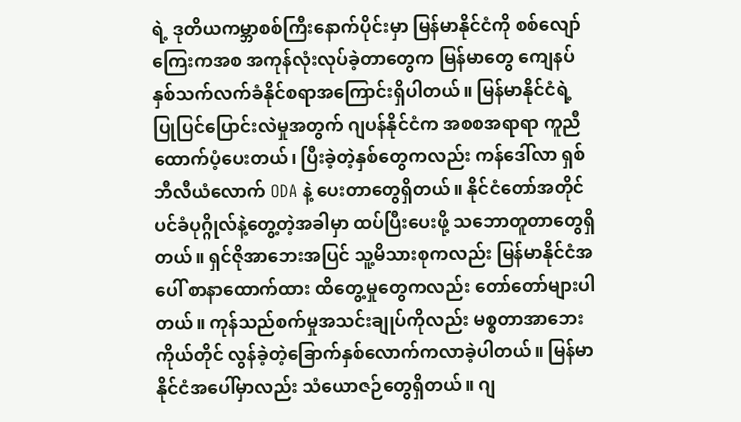ရဲ့ ဒုတိယကမ္ဘာစစ်ကြီးနောက်ပိုင်းမှာ မြန်မာနိုင်ငံကို စစ်လျော်ကြေးကအစ အကုန်လုံးလုပ်ခဲ့တာတွေက မြန်မာတွေ ကျေနပ်နှစ်သက်လက်ခံနိုင်စရာအကြောင်းရှိပါတယ်။ မြန်မာနိုင်ငံရဲ့ ပြုပြင်ပြောင်းလဲမှုအတွက် ဂျပန်နိုင်ငံက အစစအရာရာ ကူညီထောက်ပံ့ပေးတယ်၊ ပြီးခဲ့တဲ့နှစ်တွေကလည်း ကန်ဒေါ်လာ ရှစ်ဘီလီယံလောက် ODA နဲ့ ပေးတာတွေရှိတယ်။ နိုင်ငံတော်အတိုင်ပင်ခံပုဂ္ဂိုလ်နဲ့တွေ့တဲ့အခါမှာ ထပ်ပြီးပေးဖို့ သဘောတူတာတွေရှိတယ်။ ရှင်ဇိုအာဘေးအပြင် သူ့မိသားစုကလည်း မြန်မာနိုင်ငံအပေါ် စာနာထောက်ထား ထိတွေ့မှုတွေကလည်း တော်တော်များပါတယ်။ ကုန်သည်စက်မှုအသင်းချုပ်ကိုလည်း မစ္စတာအာဘေးကိုယ်တိုင် လွန်ခဲ့တဲ့ခြောက်နှစ်လောက်ကလာခဲ့ပါတယ်။ မြန်မာနိုင်ငံအပေါ်မှာလည်း သံယောဇဉ်တွေရှိတယ်။ ဂျ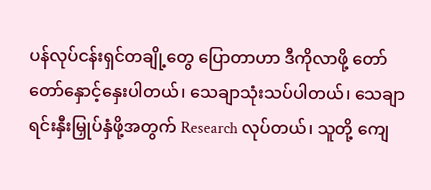ပန်လုပ်ငန်းရှင်တချို့တွေ ပြောတာဟာ ဒီကိုလာဖို့ တော်တော်နှောင့်နှေးပါတယ်၊ သေချာသုံးသပ်ပါတယ်၊ သေချာရင်းနှီးမြှုပ်နှံဖို့အတွက် Research လုပ်တယ်၊ သူတို့ ကျေ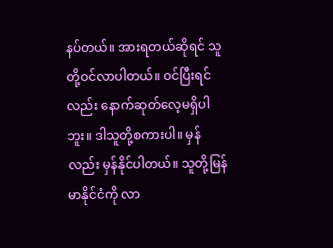နပ်တယ်။ အားရတယ်ဆိုရင် သူတို့ဝင်လာပါတယ်။ ဝင်ပြီးရင်လည်း နောက်ဆုတ်လေ့မရှိပါဘူး။ ဒါသူတို့စကားပါ။ မှန်လည်း မှန်နိုင်ပါတယ်။ သူတို့မြန်မာနိုင်ငံကို လာ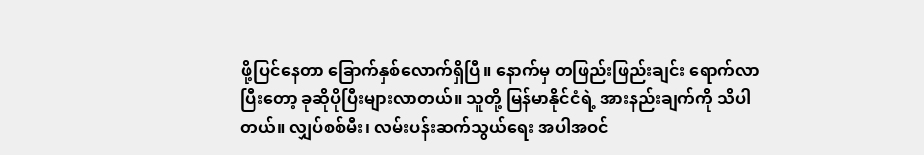ဖို့ပြင်နေတာ ခြောက်နှစ်လောက်ရှိပြီ။ နောက်မှ တဖြည်းဖြည်းချင်း ရောက်လာပြီးတော့ ခုဆိုပိုပြီးများလာတယ်။ သူတို့ မြန်မာနိုင်ငံရဲ့ အားနည်းချက်ကို သိပါတယ်။ လျှပ်စစ်မီး၊ လမ်းပန်းဆက်သွယ်ရေး အပါအဝင်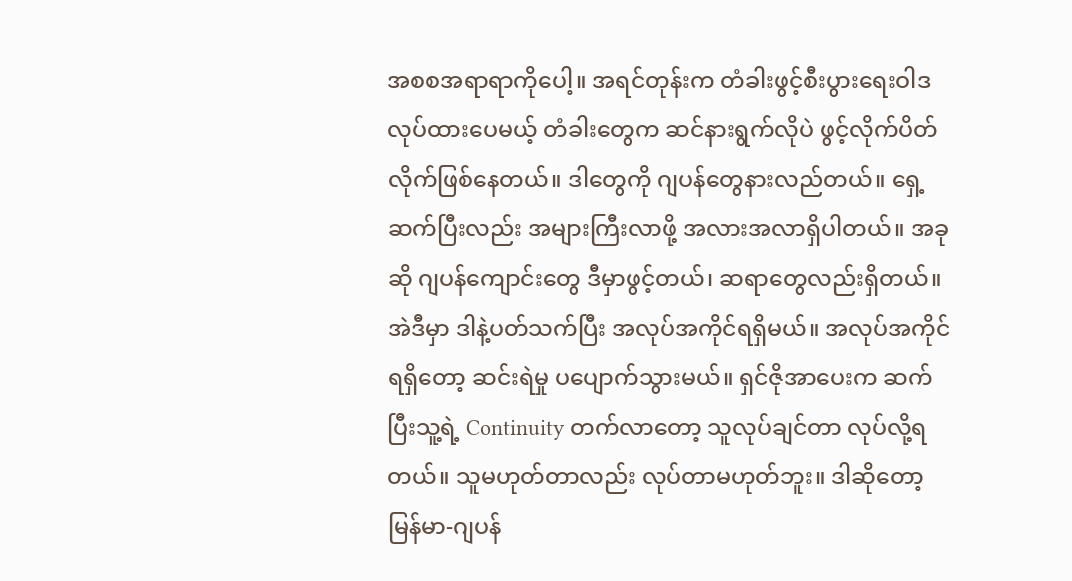အစစအရာရာကိုပေါ့။ အရင်တုန်းက တံခါးဖွင့်စီးပွားရေးဝါဒ လုပ်ထားပေမယ့် တံခါးတွေက ဆင်နားရွက်လိုပဲ ဖွင့်လိုက်ပိတ်လိုက်ဖြစ်နေတယ်။ ဒါတွေကို ဂျပန်တွေနားလည်တယ်။ ရှေ့ဆက်ပြီးလည်း အများကြီးလာဖို့ အလားအလာရှိပါတယ်။ အခုဆို ဂျပန်ကျောင်းတွေ ဒီမှာဖွင့်တယ်၊ ဆရာတွေလည်းရှိတယ်။ အဲဒီမှာ ဒါနဲ့ပတ်သက်ပြီး အလုပ်အကိုင်ရရှိမယ်။ အလုပ်အကိုင်ရရှိတော့ ဆင်းရဲမှု ပပျောက်သွားမယ်။ ရှင်ဇိုအာပေးက ဆက်ပြီးသူ့ရဲ့ Continuity တက်လာတော့ သူလုပ်ချင်တာ လုပ်လို့ရတယ်။ သူမဟုတ်တာလည်း လုပ်တာမဟုတ်ဘူး။ ဒါဆိုတော့ မြန်မာ-ဂျပန်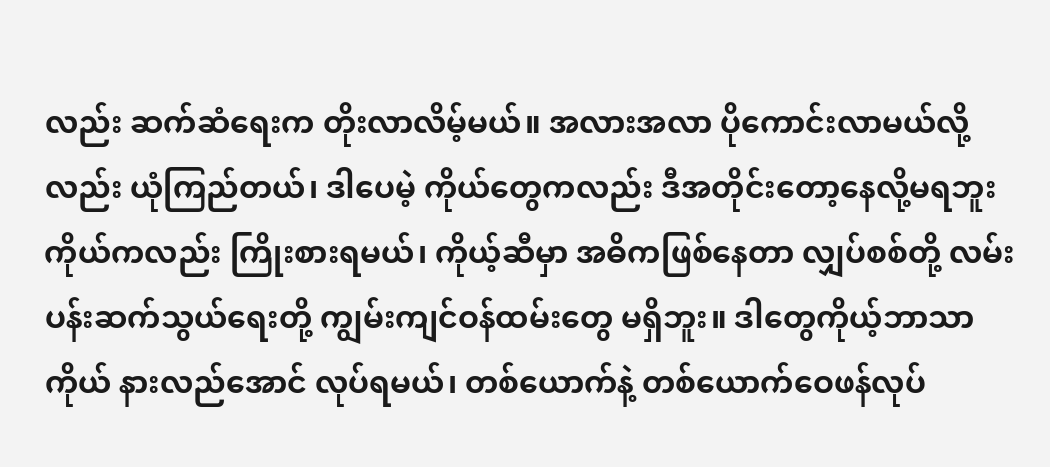လည်း ဆက်ဆံရေးက တိုးလာလိမ့်မယ်။ အလားအလာ ပိုကောင်းလာမယ်လို့လည်း ယုံကြည်တယ်၊ ဒါပေမဲ့ ကိုယ်တွေကလည်း ဒီအတိုင်းတော့နေလို့မရဘူး ကိုယ်ကလည်း ကြိုးစားရမယ်၊ ကိုယ့်ဆီမှာ အဓိကဖြစ်နေတာ လျှပ်စစ်တို့ လမ်းပန်းဆက်သွယ်ရေးတို့ ကျွမ်းကျင်ဝန်ထမ်းတွေ မရှိဘူး။ ဒါတွေကိုယ့်ဘာသာကိုယ် နားလည်အောင် လုပ်ရမယ်၊ တစ်ယောက်နဲ့ တစ်ယောက်ဝေဖန်လုပ်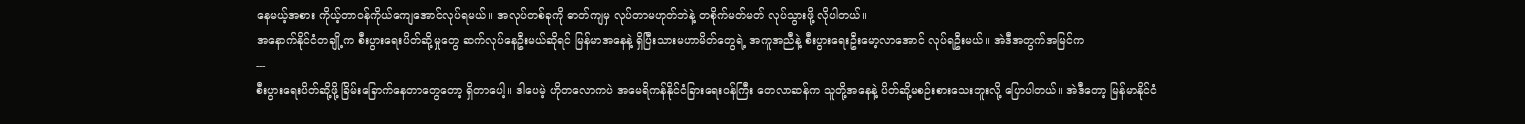နေမယ့်အစား ကိုယ့်တာဝန်ကိုယ်ကျေအောင်လုပ်ရမယ်။ အလုပ်တစ်ခုကို ဓာတ်ကျမှ လုပ်တာမဟုတ်ဘဲနဲ့ တစိုက်မတ်မတ် လုပ်သွားဖို့ လိုပါတယ်။
အနောက်နိုင်ငံတချို့က စီးပွားရေးပိတ်ဆို့မှုတွေ ဆက်လုပ်နေဦးမယ်ဆိုရင် မြန်မာအနေနဲ့ ရှိပြီးသားမဟာမိတ်တွေရဲ့ အကူအညီနဲ့ စီးပွားရေးဦးမော့လာအောင် လုပ်ရဦးမယ်။ အဲဒီအတွက်အမြင်က
---
စီးပွားရေးပိတ်ဆို့ဖို့ ခြိမ်းခြောက်နေတာတွေတော့ ရှိတာပေါ့။ ဒါပေမဲ့ ဟိုတလောကပဲ အမေရိကန်နိုင်ငံခြားရေးဝန်ကြီး တေလာဆန်က သူတို့အနေနဲ့ ပိတ်ဆို့မစဉ်းစားသေးဘူးလို့ ပြောပါတယ်။ အဲဒီတော့ မြန်မာနိုင်ငံ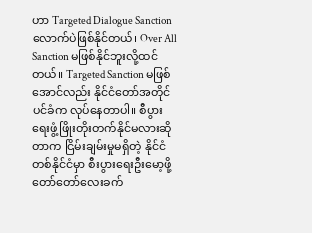ဟာ Targeted Dialogue Sanction လောက်ပဲဖြစ်နိုင်တယ်၊ Over All Sanction မဖြစ်နိုင်ဘူးလို့ထင်တယ်။ Targeted Sanction မဖြစ်အောင်လည်း နိုင်ငံတော်အတိုင်ပင်ခံက လုပ်နေတာပါ။ စီပွားရေးဖွံ့ဖြိုးတိုးတက်နိုင်မလားဆိုတာက ငြိမ်းချမ်းမှုမရှိတဲ့ နိုင်ငံတစ်နိုင်ငံမှာ စီးပွားရေးဦးမော့ဖို့ တော်တော်လေးခက်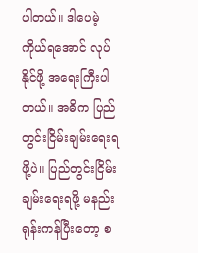ပါတယ်။ ဒါပေမဲ့ ကိုယ်ရအောင် လုပ်နိုင်ဖို့ အရေးကြီးပါတယ်။ အဓိက ပြည်တွင်းငြိမ်းချမ်းရေးရဖို့ပဲ။ ပြည်တွင်းငြိမ်းချမ်းရေးရဖို့ မနည်းရုန်းကန်ပြီးတော့ စ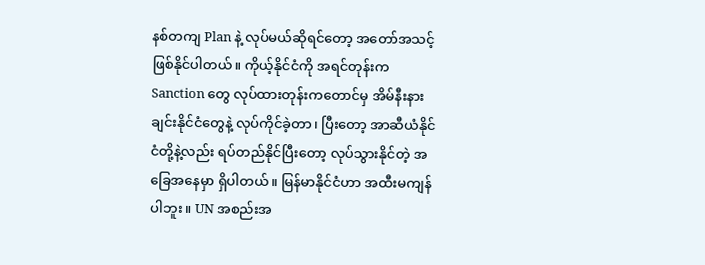နစ်တကျ Plan နဲ့ လုပ်မယ်ဆိုရင်တော့ အတော်အသင့်ဖြစ်နိုင်ပါတယ်။ ကိုယ့်နိုင်ငံကို အရင်တုန်းက Sanction တွေ လုပ်ထားတုန်းကတောင်မှ အိမ်နီးနားချင်းနိုင်ငံတွေနဲ့ လုပ်ကိုင်ခဲ့တာ၊ ပြီးတော့ အာဆီယံနိုင်ငံတို့နဲ့လည်း ရပ်တည်နိုင်ပြီးတော့ လုပ်သွားနိုင်တဲ့ အခြေအနေမှာ ရှိပါတယ်။ မြန်မာနိုင်ငံဟာ အထီးမကျန်ပါဘူး။ UN အစည်းအ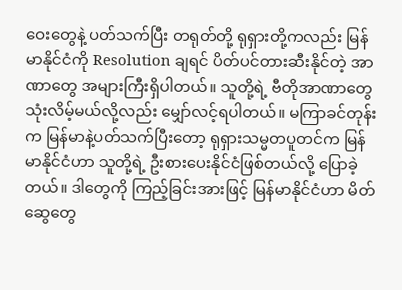ဝေးတွေနဲ့ ပတ်သက်ပြီး တရုတ်တို့ ရုရှားတို့ကလည်း မြန်မာနိုင်ငံကို Resolution ချရင် ပိတ်ပင်တားဆီးနိုင်တဲ့ အာဏာတွေ အများကြီးရှိပါတယ်။ သူတို့ရဲ့ ဗီတိုအာဏာတွေ သုံးလိမ့်မယ်လို့လည်း မျှော်လင့်ရပါတယ်။ မကြာခင်တုန်းက မြန်မာနဲ့ပတ်သက်ပြီးတော့ ရုရှားသမ္မတပူတင်က မြန်မာနိုင်ငံဟာ သူတို့ရဲ့ ဦးစားပေးနိုင်ငံဖြစ်တယ်လို့ ပြောခဲ့တယ်။ ဒါတွေကို ကြည့်ခြင်းအားဖြင့် မြန်မာနိုင်ငံဟာ မိတ်ဆွေတွေ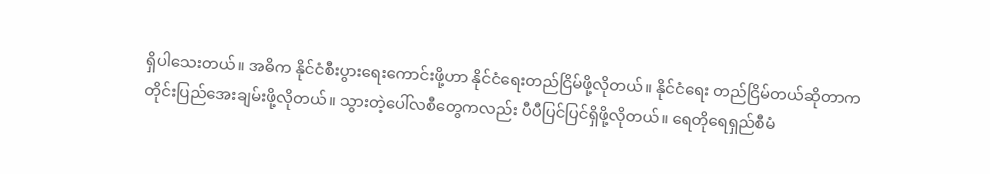ရှိပါသေးတယ်။ အဓိက နိုင်ငံစီးပွားရေးကောင်းဖို့ဟာ နိုင်ငံရေးတည်ငြိမ်ဖို့လိုတယ်။ နိုင်ငံရေး တည်ငြိမ်တယ်ဆိုတာက တိုင်းပြည်အေးချမ်းဖို့လိုတယ်။ သွားတဲ့ပေါ်လစီတွေကလည်း ပီပီပြင်ပြင်ရှိဖို့လိုတယ်။ ရေတိုရေရှည်စီမံ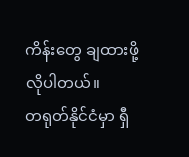ကိန်းတွေ ချထားဖို့လိုပါတယ်။
တရုတ်နိုင်ငံမှာ ရှီ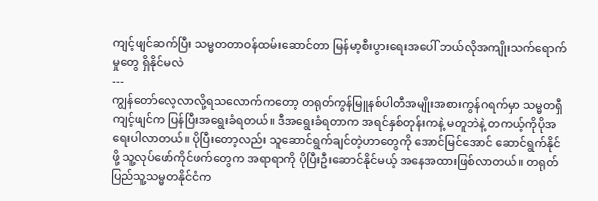ကျင့်ဖျင်ဆက်ပြီး သမ္မတတာဝန်ထမ်းဆောင်တာ မြန်မာ့စီးပွားရေးအပေါ် ဘယ်လိုအကျိုးသက်ရောက်မှုတွေ ရှိနိုင်မလဲ
---
ကျွန်တော်လေ့လာလို့ရသလောက်ကတော့ တရုတ်ကွန်မြူနစ်ပါတီအမျိုးအစားကွန်ဂရက်မှာ သမ္မတရှီကျင့်ဖျင်က ပြန်ပြီးအရွေးခံရတယ်။ ဒီအရွေးခံရတာက အရင်နှစ်တုန်းကနဲ့ မတူဘဲနဲ့ တကယ့်ကိုပိုအရေးပါလာတယ်။ ပိုပြီးတော့လည်း သူဆောင်ရွက်ချင်တဲ့ဟာတွေကို အောင်မြင်အောင် ဆောင်ရွက်နိုင်ဖို့ သူ့လုပ်ဖော်ကိုင်ဖက်တွေက အရာရာကို ပိုပြီးဦးဆောင်နိုင်မယ့် အနေအထားဖြစ်လာတယ်။ တရုတ်ပြည်သူ့သမ္မတနိုင်ငံက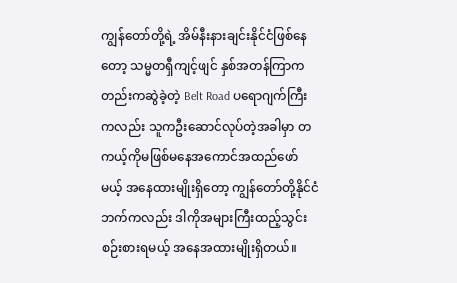ကျွန်တော်တို့ရဲ့ အိမ်နီးနားချင်းနိုင်ငံဖြစ်နေတော့ သမ္မတရှီကျင့်ဖျင် နှစ်အတန်ကြာကတည်းကဆွဲခဲ့တဲ့ Belt Road ပရောဂျက်ကြီးကလည်း သူကဦးဆောင်လုပ်တဲ့အခါမှာ တကယ့်ကိုမဖြစ်မနေအကောင်အထည်ဖော်မယ့် အနေထားမျိုးရှိတော့ ကျွန်တော်တို့နိုင်ငံဘက်ကလည်း ဒါကိုအများကြီးထည့်သွင်းစဉ်းစားရမယ့် အနေအထားမျိုးရှိတယ်။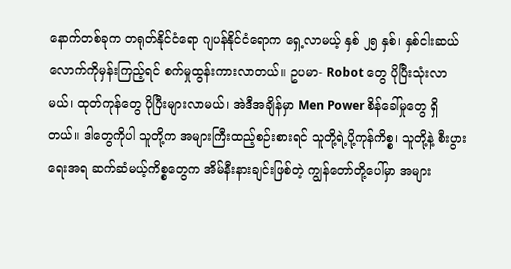နောက်တစ်ခုက တရုတ်နိုင်ငံရော ဂျပန်နိုင်ငံရောက ရှေ့လာမယ့် နှစ် ၂၅ နှစ်၊ နှစ်ငါးဆယ်လောက်ကိုမှန်းကြည့်ရင် စက်မှုထွန်းကားလာတယ်။ ဥပမာ- Robot တွေ ပိုပြီးသုံးလာမယ်၊ ထုတ်ကုန်တွေ ပိုပြီးများလာမယ်၊ အဲဒီအချိန်မှာ Men Power စိန်ခေါ်မှုတွေ ရှိတယ်။ ဒါတွေကိုပါ သူတို့က အများကြီးထည့်စဉ်းစားရင် သူတို့ရဲ့ပို့ကုန်ကိစ္စ၊ သူတို့နဲ့ စီးပွားရေးအရ ဆက်ဆံမယ့်ကိစ္စတွေက အိမ်နီးနားချင်းဖြစ်တဲ့ ကျွန်တော်တို့ပေါ်မှာ အများ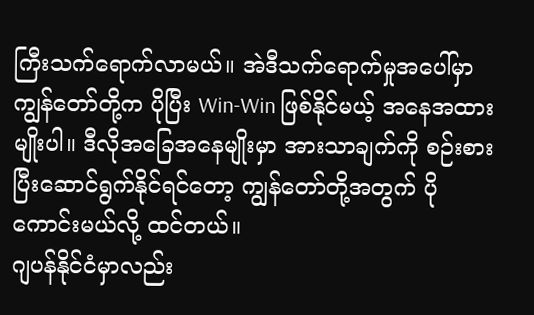ကြီးသက်ရောက်လာမယ်။ အဲဒီသက်ရောက်မှုအပေါ်မှာ ကျွန်တော်တို့က ပိုပြီး Win-Win ဖြစ်နိုင်မယ့် အနေအထားမျိုးပါ။ ဒီလိုအခြေအနေမျိုးမှာ အားသာချက်ကို စဉ်းစားပြီးဆောင်ရွက်နိုင်ရင်တော့ ကျွန်တော်တို့အတွက် ပိုကောင်းမယ်လို့ ထင်တယ်။
ဂျပန်နိုင်ငံမှာလည်း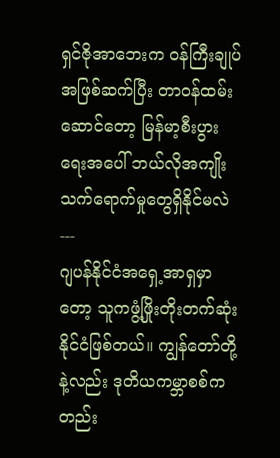ရှင်ဇိုအာဘေးက ဝန်ကြီးချုပ်အဖြစ်ဆက်ပြီး တာဝန်ထမ်းဆောင်တော့ မြန်မာ့စီးပွားရေးအပေါ် ဘယ်လိုအကျိုးသက်ရောက်မှုတွေရှိနိုင်မလဲ
---
ဂျပန်နိုင်ငံအရှေ့အာရှမှာတော့ သူကဖွံ့ဖြိုးတိုးတက်ဆုံးနိုင်ငံဖြစ်တယ်။ ကျွန်တော်တို့နဲ့လည်း ဒုတိယကမ္ဘာစစ်ကတည်း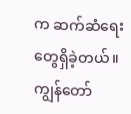က ဆက်ဆံရေးတွေရှိခဲ့တယ်။ ကျွန်တော်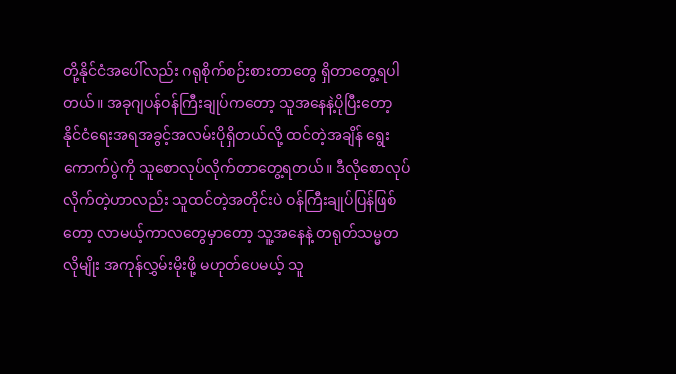တို့နိုင်ငံအပေါ်လည်း ဂရုစိုက်စဉ်းစားတာတွေ ရှိတာတွေ့ရပါတယ်။ အခုဂျပန်ဝန်ကြီးချုပ်ကတော့ သူအနေနဲ့ပိုပြီးတော့ နိုင်ငံရေးအရအခွင့်အလမ်းပိုရှိတယ်လို့ ထင်တဲ့အချိန် ရွေးကောက်ပွဲကို သူစောလုပ်လိုက်တာတွေ့ရတယ်။ ဒီလိုစောလုပ်လိုက်တဲ့ဟာလည်း သူထင်တဲ့အတိုင်းပဲ ဝန်ကြီးချုပ်ပြန်ဖြစ်တော့ လာမယ့်ကာလတွေမှာတော့ သူ့အနေနဲ့ တရုတ်သမ္မတလိုမျိုး အကုန်လွှမ်းမိုးဖို့ မဟုတ်ပေမယ့် သူ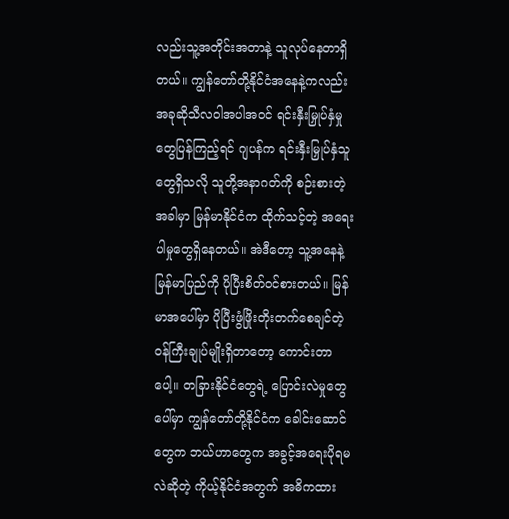လည်းသူ့အတိုင်းအတာနဲ့ သူလုပ်နေတာရှိတယ်။ ကျွန်တော်တို့နိုင်ငံအနေနဲ့ကလည်း အခုဆိုသီလဝါအပါအဝင် ရင်းနှီးမြှုပ်နှံမှုတွေပြန်ကြည့်ရင် ဂျပန်က ရင်းနှီးမြှုပ်နှံသူတွေရှိသလို သူတို့အနာဂတ်ကို စဉ်းစားတဲ့အခါမှာ မြန်မာနိုင်ငံက ထိုက်သင့်တဲ့ အရေးပါမှုတွေရှိနေတယ်။ အဲဒီတော့ သူ့အနေနဲ့ မြန်မာပြည်ကို ပိုပြီးစိတ်ဝင်စားတယ်။ မြန်မာအပေါ်မှာ ပိုပြီးဖွံဖြိုးတိုးတက်စေချင်တဲ့ ဝန်ကြီးချုပ်မျိုးရှိတာတော့ ကောင်းတာပေါ့။ တခြားနိုင်ငံတွေရဲ့ ပြောင်းလဲမှုတွေပေါ်မှာ ကျွန်တော်တို့နိုင်ငံက ခေါင်းဆောင်တွေက ဘယ်ဟာတွေက အခွင့်အရေးပိုရမလဲဆိုတဲ့ ကိုယ့်နိုင်ငံအတွက် အဓိကထား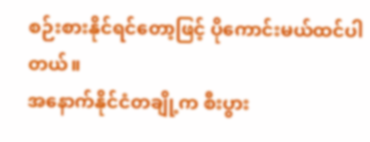စဉ်းစားနိုင်ရင်တော့ဖြင့် ပိုကောင်းမယ်ထင်ပါတယ်။
အနောက်နိုင်ငံတချို့က စီးပွား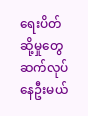ရေးပိတ်ဆို့မှုတွေ ဆက်လုပ်နေဦးမယ်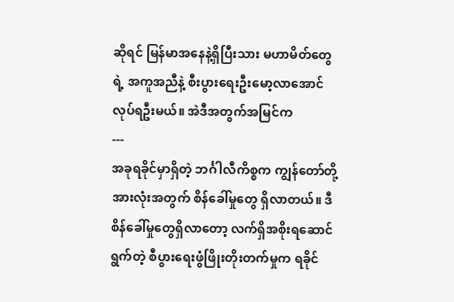ဆိုရင် မြန်မာအနေနဲ့ရှိပြီးသား မဟာမိတ်တွေရဲ့ အကူအညီနဲ့ စီးပွားရေးဦးမော့လာအောင် လုပ်ရဦးမယ်။ အဲဒီအတွက်အမြင်က
---
အခုရခိုင်မှာရှိတဲ့ ဘင်္ဂါလီကိစ္စက ကျွန်တော်တို့အားလုံးအတွက် စိန်ခေါ်မှုတွေ ရှိလာတယ်။ ဒီစိန်ခေါ်မှုတွေရှိလာတော့ လက်ရှိအစိုးရဆောင်ရွက်တဲ့ စီပွားရေးဖွံဖြိုးတိုးတက်မှုက ရခိုင်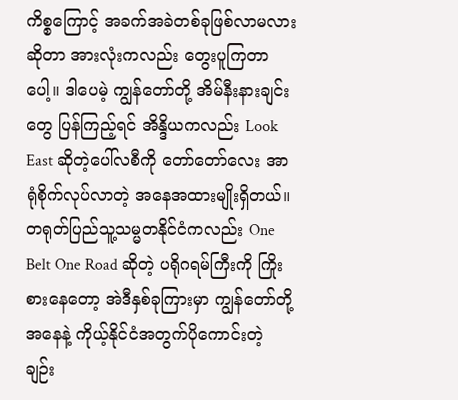ကိစ္စကြောင့် အခက်အခဲတစ်ခုဖြစ်လာမလားဆိုတာ အားလုံးကလည်း တွေးပူကြတာပေါ့။ ဒါပေမဲ့ ကျွန်တော်တို့ အိမ်နီးနားချင်းတွေ ပြန်ကြည့်ရင် အိန္ဒိယကလည်း Look East ဆိုတဲ့ပေါ်လစီကို တော်တော်လေး အာရုံစိုက်လုပ်လာတဲ့ အနေအထားမျိုးရှိတယ်။ တရုတ်ပြည်သူ့သမ္မတနိုင်ငံကလည်း One Belt One Road ဆိုတဲ့ ပရိုဂရမ်ကြီးကို ကြိုးစားနေတော့ အဲဒီနှစ်ခုကြားမှာ ကျွန်တော်တို့အနေနဲ့ ကိုယ့်နိုင်ငံအတွက်ပိုကောင်းတဲ့ ချဉ်း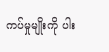ကပ်မှုမျိုးကို ပါး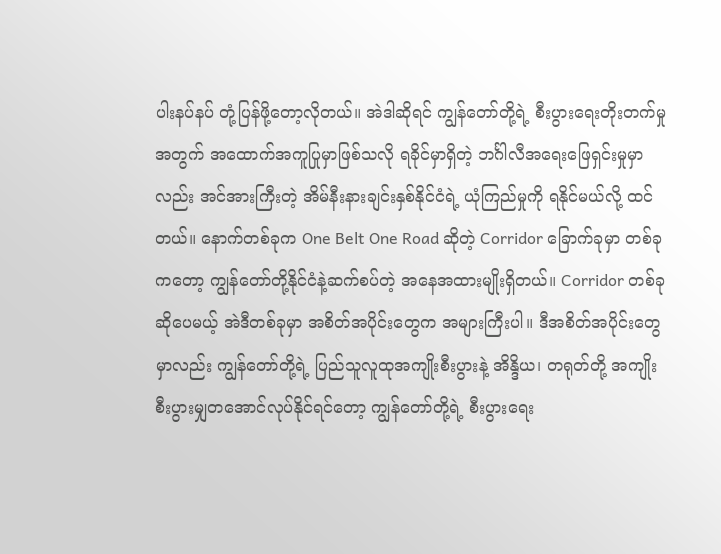ပါးနပ်နပ် တုံ့ပြန်ဖို့တော့လိုတယ်။ အဲဒါဆိုရင် ကျွန်တော်တို့ရဲ့ စီးပွားရေးတိုးတက်မှုအတွက် အထောက်အကူပြုမှာဖြစ်သလို ရခိုင်မှာရှိတဲ့ ဘင်္ဂါလီအရေးဖြေရှင်းမှုမှာလည်း အင်အားကြီးတဲ့ အိမ်နီးနားချင်းနှစ်နိုင်ငံရဲ့ ယုံကြည်မှုကို ရနိုင်မယ်လို့ ထင်တယ်။ နောက်တစ်ခုက One Belt One Road ဆိုတဲ့ Corridor ခြောက်ခုမှာ တစ်ခုကတော့ ကျွန်တော်တို့နိုင်ငံနဲ့ဆက်စပ်တဲ့ အနေအထားမျိုးရှိတယ်။ Corridor တစ်ခုဆိုပေမယ့် အဲဒီတစ်ခုမှာ အစိတ်အပိုင်းတွေက အများကြီးပါ။ ဒီအစိတ်အပိုင်းတွေမှာလည်း ကျွန်တော်တို့ရဲ့ ပြည်သူလူထုအကျိုးစီးပွားနဲ့ အိန္ဒိယ၊ တရုတ်တို့ အကျိုးစီးပွားမျှတအောင်လုပ်နိုင်ရင်တော့ ကျွန်တော်တို့ရဲ့ စီးပွားရေး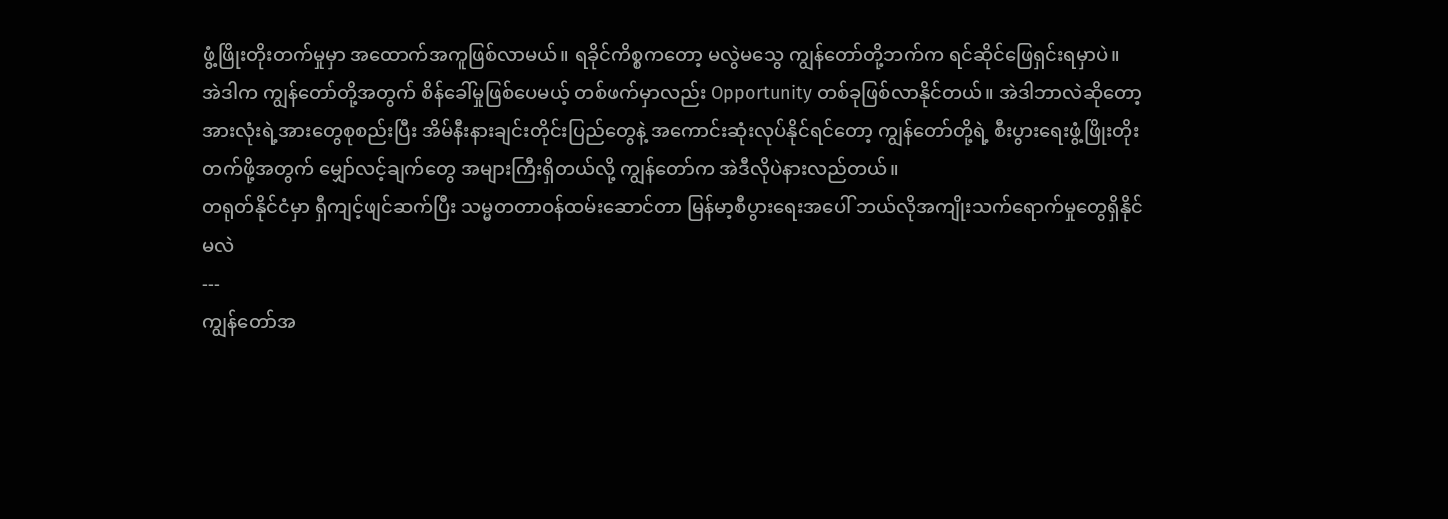ဖွံ့ဖြိုးတိုးတက်မှုမှာ အထောက်အကူဖြစ်လာမယ်။ ရခိုင်ကိစ္စကတော့ မလွဲမသွေ ကျွန်တော်တို့ဘက်က ရင်ဆိုင်ဖြေရှင်းရမှာပဲ။
အဲဒါက ကျွန်တော်တို့အတွက် စိန်ခေါ်မှုဖြစ်ပေမယ့် တစ်ဖက်မှာလည်း Opportunity တစ်ခုဖြစ်လာနိုင်တယ်။ အဲဒါဘာလဲဆိုတော့ အားလုံးရဲ့အားတွေစုစည်းပြီး အိမ်နီးနားချင်းတိုင်းပြည်တွေနဲ့ အကောင်းဆုံးလုပ်နိုင်ရင်တော့ ကျွန်တော်တို့ရဲ့ စီးပွားရေးဖွံ့ဖြိုးတိုးတက်ဖို့အတွက် မျှော်လင့်ချက်တွေ အများကြီးရှိတယ်လို့ ကျွန်တော်က အဲဒီလိုပဲနားလည်တယ်။
တရုတ်နိုင်ငံမှာ ရှီကျင့်ဖျင်ဆက်ပြီး သမ္မတတာဝန်ထမ်းဆောင်တာ မြန်မာ့စီပွားရေးအပေါ် ဘယ်လိုအကျိုးသက်ရောက်မှုတွေရှိနိုင်မလဲ
---
ကျွန်တော်အ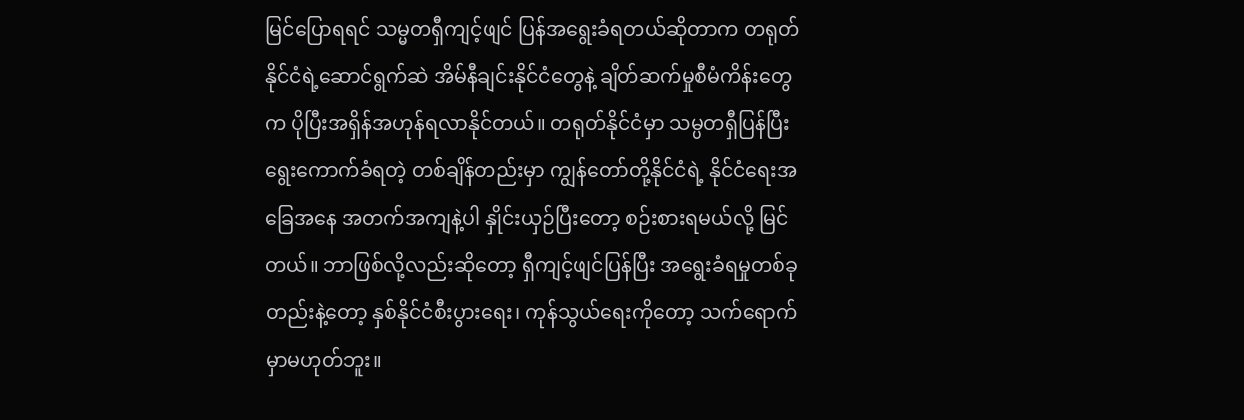မြင်ပြောရရင် သမ္မတရှီကျင့်ဖျင် ပြန်အရွေးခံရတယ်ဆိုတာက တရုတ်နိုင်ငံရဲ့ဆောင်ရွက်ဆဲ အိမ်နီချင်းနိုင်ငံတွေနဲ့ ချိတ်ဆက်မှုစီမံကိန်းတွေက ပိုပြီးအရှိန်အဟုန်ရလာနိုင်တယ်။ တရုတ်နိုင်ငံမှာ သမ္ပတရှီပြန်ပြီး ရွေးကောက်ခံရတဲ့ တစ်ချိန်တည်းမှာ ကျွန်တော်တို့နိုင်ငံရဲ့ နိုင်ငံရေးအခြေအနေ အတက်အကျနဲ့ပါ နှိုင်းယှဉ်ပြီးတော့ စဉ်းစားရမယ်လို့ မြင်တယ်။ ဘာဖြစ်လို့လည်းဆိုတော့ ရှီကျင့်ဖျင်ပြန်ပြီး အရွေးခံရမှုတစ်ခုတည်းနဲ့တော့ နှစ်နိုင်ငံစီးပွားရေး၊ ကုန်သွယ်ရေးကိုတော့ သက်ရောက်မှာမဟုတ်ဘူး။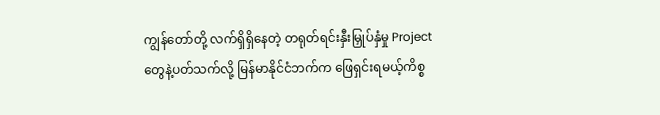ကျွန်တော်တို့ လက်ရှိရှိနေတဲ့ တရုတ်ရင်းနှီးမြှုပ်နှံမှု Project တွေနဲ့ပတ်သက်လို့ မြန်မာနိုင်ငံဘက်က ဖြေရှင်းရမယ့်ကိစ္စ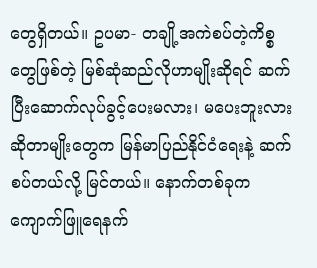တွေရှိတယ်။ ဥပမာ- တချို့အကဲစပ်တဲ့ကိစ္စတွေဖြစ်တဲ့ မြစ်ဆုံဆည်လိုဟာမျိုးဆိုရင် ဆက်ပြီးဆောက်လုပ်ခွင့်ပေးမလား၊ မပေးဘူးလားဆိုတာမျိုးတွေက မြန်မာပြည်နိုင်ငံရေးနဲ့ ဆက်စပ်တယ်လို့ မြင်တယ်။ နောက်တစ်ခုက ကျောက်ဖြူရေနက်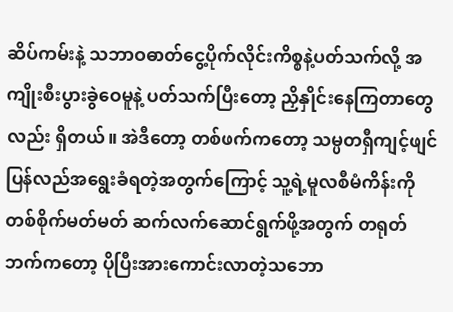ဆိပ်ကမ်းနဲ့ သဘာဝဓာတ်ငွေ့ပိုက်လိုင်းကိစ္စနဲ့ပတ်သက်လို့ အကျိုးစီးပွားခွဲဝေမူနဲ့ ပတ်သက်ပြီးတော့ ညှိနှိုင်းနေကြတာတွေလည်း ရှိတယ်။ အဲဒီတော့ တစ်ဖက်ကတော့ သမ္ပတရှီကျင့်ဖျင် ပြန်လည်အရွေးခံရတဲ့အတွက်ကြောင့် သူ့ရဲ့မူလစီမံကိန်းကို တစ်စိုက်မတ်မတ် ဆက်လက်ဆောင်ရွက်ဖို့အတွက် တရုတ်ဘက်ကတော့ ပိုပြီးအားကောင်းလာတဲ့သဘော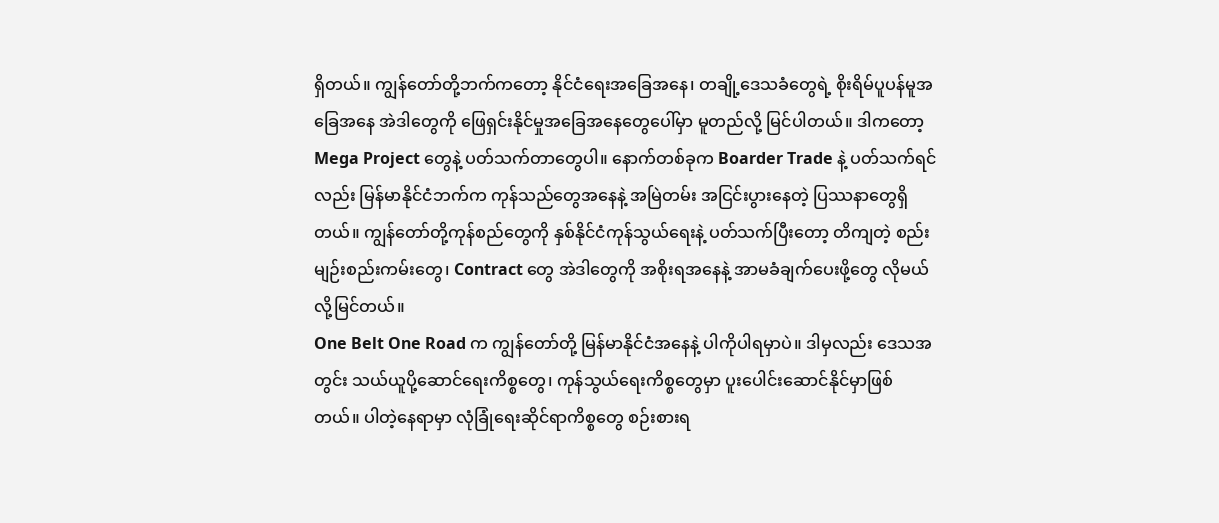ရှိတယ်။ ကျွန်တော်တို့ဘက်ကတော့ နိုင်ငံရေးအခြေအနေ၊ တချို့ဒေသခံတွေရဲ့ စိုးရိမ်ပူပန်မူအခြေအနေ အဲဒါတွေကို ဖြေရှင်းနိုင်မှုအခြေအနေတွေပေါ်မှာ မူတည်လို့ မြင်ပါတယ်။ ဒါကတော့ Mega Project တွေနဲ့ ပတ်သက်တာတွေပါ။ နောက်တစ်ခုက Boarder Trade နဲ့ ပတ်သက်ရင်လည်း မြန်မာနိုင်ငံဘက်က ကုန်သည်တွေအနေနဲ့ အမြဲတမ်း အငြင်းပွားနေတဲ့ ပြဿနာတွေရှိတယ်။ ကျွန်တော်တို့ကုန်စည်တွေကို နှစ်နိုင်ငံကုန်သွယ်ရေးနဲ့ ပတ်သက်ပြီးတော့ တိကျတဲ့ စည်းမျဉ်းစည်းကမ်းတွေ၊ Contract တွေ အဲဒါတွေကို အစိုးရအနေနဲ့ အာမခံချက်ပေးဖို့တွေ လိုမယ်လို့မြင်တယ်။
One Belt One Road က ကျွန်တော်တို့ မြန်မာနိုင်ငံအနေနဲ့ ပါကိုပါရမှာပဲ။ ဒါမှလည်း ဒေသအတွင်း သယ်ယူပို့ဆောင်ရေးကိစ္စတွေ၊ ကုန်သွယ်ရေးကိစ္စတွေမှာ ပူးပေါင်းဆောင်နိုင်မှာဖြစ်တယ်။ ပါတဲ့နေရာမှာ လုံခြုံရေးဆိုင်ရာကိစ္စတွေ စဉ်းစားရ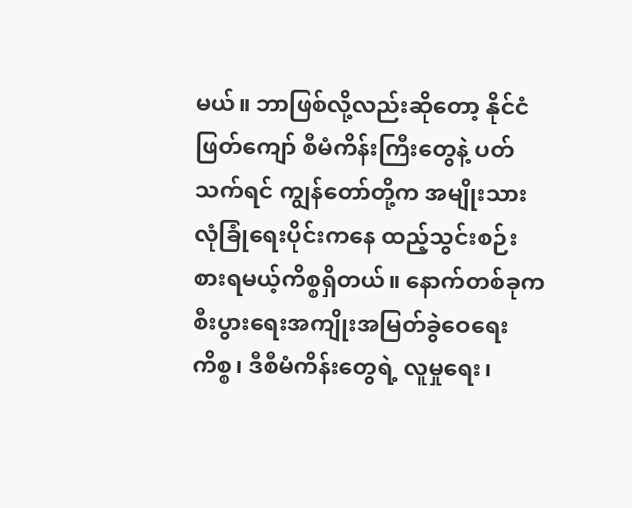မယ်။ ဘာဖြစ်လို့လည်းဆိုတော့ နိုင်ငံဖြတ်ကျော် စီမံကိန်းကြီးတွေနဲ့ ပတ်သက်ရင် ကျွန်တော်တို့က အမျိုးသားလုံခြုံရေးပိုင်းကနေ ထည့်သွင်းစဉ်းစားရမယ့်ကိစ္စရှိတယ်။ နောက်တစ်ခုက စီးပွားရေးအကျိုးအမြတ်ခွဲဝေရေးကိစ္စ၊ ဒီစီမံကိန်းတွေရဲ့ လူမှုရေး၊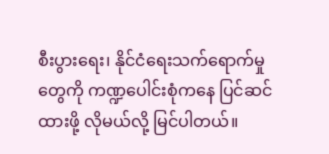စီးပွားရေး၊ နိုင်ငံရေးသက်ရောက်မှုတွေကို ကဏ္ဍပေါင်းစုံကနေ ပြင်ဆင်ထားဖို့ လိုမယ်လို့ မြင်ပါတယ်။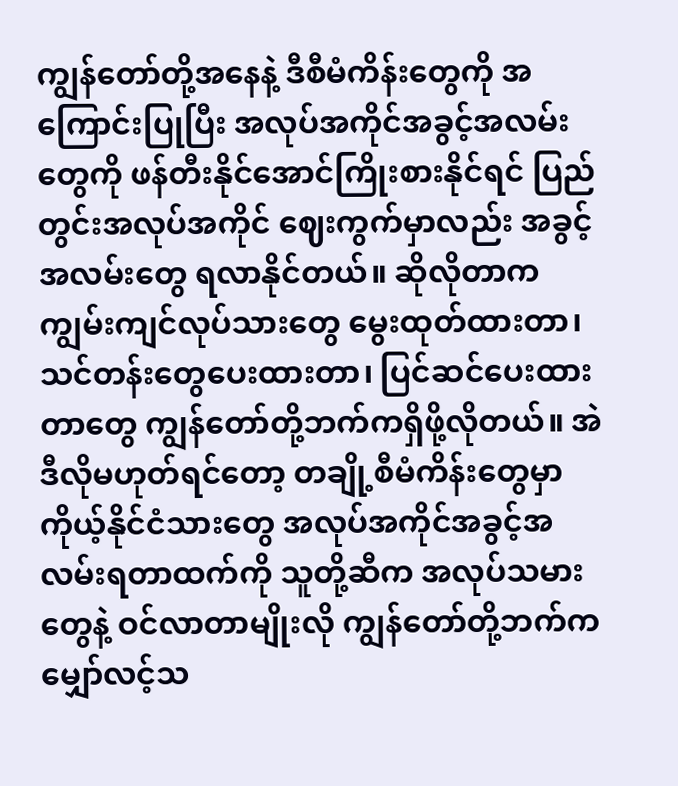ကျွန်တော်တို့အနေနဲ့ ဒီစီမံကိန်းတွေကို အကြောင်းပြုပြီး အလုပ်အကိုင်အခွင့်အလမ်းတွေကို ဖန်တီးနိုင်အောင်ကြိုးစားနိုင်ရင် ပြည်တွင်းအလုပ်အကိုင် ဈေးကွက်မှာလည်း အခွင့်အလမ်းတွေ ရလာနိုင်တယ်။ ဆိုလိုတာက ကျွမ်းကျင်လုပ်သားတွေ မွေးထုတ်ထားတာ၊ သင်တန်းတွေပေးထားတာ၊ ပြင်ဆင်ပေးထားတာတွေ ကျွန်တော်တို့ဘက်ကရှိဖို့လိုတယ်။ အဲဒီလိုမဟုတ်ရင်တော့ တချို့စီမံကိန်းတွေမှာ ကိုယ့်နိုင်ငံသားတွေ အလုပ်အကိုင်အခွင့်အလမ်းရတာထက်ကို သူတို့ဆီက အလုပ်သမားတွေနဲ့ ဝင်လာတာမျိုးလို ကျွန်တော်တို့ဘက်က မျှော်လင့်သ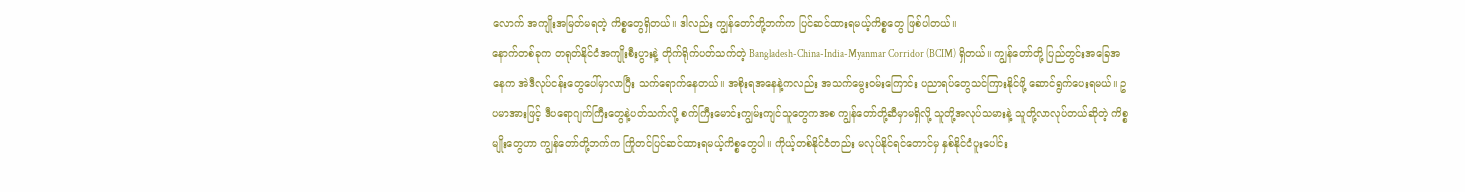လောက် အကျိုးအမြတ်မရတဲ့ ကိစ္စတွေရှိတယ်။ ဒါလည်း ကျွန်တော်တို့ဘက်က ပြင်ဆင်ထားရမယ့်ကိစ္စတွေ ဖြစ်ပါတယ်။
နောက်တစ်ခုက တရုတ်နိုင်ငံအကျိုးစီးပွားနဲ့ တိုက်ရိုက်ပတ်သက်တဲ့ Bangladesh-China-India-Myanmar Corridor (BCIM) ရှိတယ်။ ကျွန်တော်တို့ ပြည်တွင်းအခြေအနေက အဲဒီလုပ်ငန်းတွေပေါ်မှာလာပြီး သက်ရောက်နေတယ်။ အစိုးရအနေနဲ့ကလည်း အသက်မွေးဝမ်းကြောင်း ပညာရပ်တွေသင်ကြားနိုင်ဖို့ ဆောင်ရွက်ပေးရမယ်။ ဥပမာအားဖြင့် ဒီပရောဂျက်ကြီးတွေနဲ့ပတ်သက်လို့ စက်ကြီးမောင်းကျွမ်းကျင်သူတွေကအစ ကျွန်တော်တို့ဆီမှာမရှိလို့ သူတို့အလုပ်သမားနဲ့ သူတို့လာလုပ်တယ်ဆိုတဲ့ ကိစ္စမျိုးတွေဟာ ကျွန်တော်တို့ဘက်က ကြိုတင်ပြင်ဆင်ထားရမယ့်ကိစ္စတွေပါ။ ကိုယ့်တစ်နိုင်ငံတည်း မလုပ်နိုင်ရင်တောင်မှ နှစ်နိုင်ငံပူးပေါင်း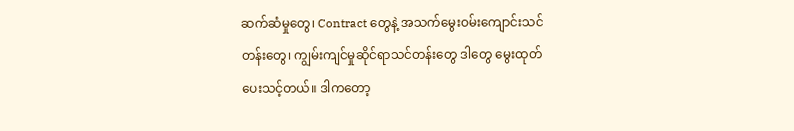ဆက်ဆံမှုတွေ၊ Contract တွေနဲ့ အသက်မွေးဝမ်းကျောင်းသင်တန်းတွေ၊ ကျွမ်းကျင်မှုဆိုင်ရာသင်တန်းတွေ ဒါတွေ မွေးထုတ်ပေးသင့်တယ်။ ဒါကတော့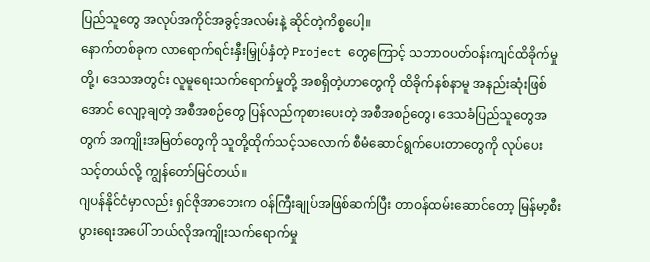ပြည်သူတွေ အလုပ်အကိုင်အခွင့်အလမ်းနဲ့ ဆိုင်တဲ့ကိစ္စပေါ့။
နောက်တစ်ခုက လာရောက်ရင်းနှီးမြှုပ်နှံတဲ့ Project တွေကြောင့် သဘာဝပတ်ဝန်းကျင်ထိခိုက်မှုတို့၊ ဒေသအတွင်း လူမူရေးသက်ရောက်မှုတို့ အစရှိတဲ့ဟာတွေကို ထိခိုက်နစ်နာမူ အနည်းဆုံးဖြစ်အောင် လျော့ချတဲ့ အစီအစဉ်တွေ ပြန်လည်ကုစားပေးတဲ့ အစီအစဉ်တွေ၊ ဒေသခံပြည်သူတွေအတွက် အကျိုးအမြတ်တွေကို သူတို့ထိုက်သင့်သလောက် စီမံဆောင်ရွက်ပေးတာတွေကို လုပ်ပေးသင့်တယ်လို့ ကျွန်တော်မြင်တယ်။
ဂျပန်နိုင်ငံမှာလည်း ရှင်ဇိုအာဘေးက ဝန်ကြီးချုပ်အဖြစ်ဆက်ပြီး တာဝန်ထမ်းဆောင်တော့ မြန်မာ့စီးပွားရေးအပေါ် ဘယ်လိုအကျိုးသက်ရောက်မှု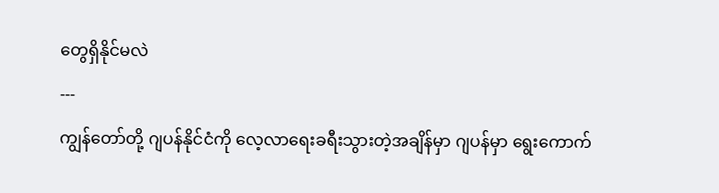တွေရှိနိုင်မလဲ
---
ကျွန်တော်တို့ ဂျပန်နိုင်ငံကို လေ့လာရေးခရီးသွားတဲ့အချိန်မှာ ဂျပန်မှာ ရွေးကောက်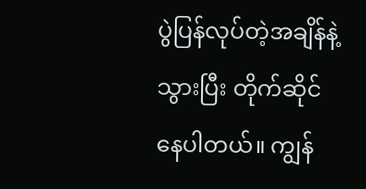ပွဲပြန်လုပ်တဲ့အချိန်နဲ့ သွားပြီး တိုက်ဆိုင်နေပါတယ်။ ကျွန်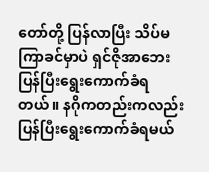တော်တို့ ပြန်လာပြီး သိပ်မကြာခင်မှာပဲ ရှင်ဇိုအာဘေး ပြန်ပြီးရွေးကောက်ခံရတယ်။ နဂိုကတည်းကလည်း ပြန်ပြီးရွေးကောက်ခံရမယ်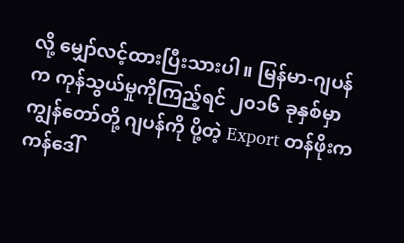လို့ မျှော်လင့်ထားပြီးသားပါ။ မြန်မာ-ဂျပန်က ကုန်သွယ်မှုကိုကြည့်ရင် ၂၀၁၆ ခုနှစ်မှာ ကျွန်တော်တို့ ဂျပန်ကို ပို့တဲ့ Export တန်ဖိုးက ကန်ဒေါ်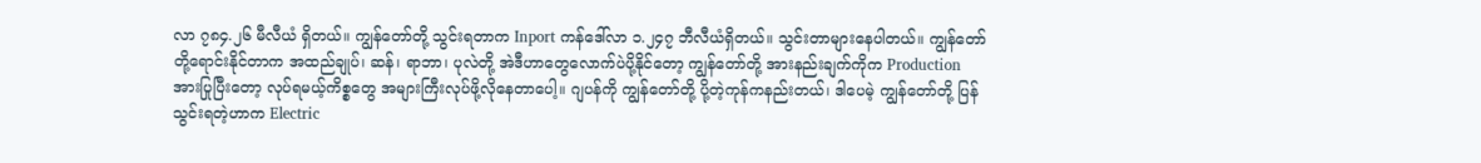လာ ၇၈၄.၂၆ မီလီယံ ရှိတယ်။ ကျွန်တော်တို့ သွင်းရတာက Inport ကန်ဒေါ်လာ ၁.၂၄၇ ဘီလီယံရှိတယ်။ သွင်းတာများနေပါတယ်။ ကျွန်တော်တို့ရောင်းနိုင်တာက အထည်ချုပ်၊ ဆန်၊ ရာဘာ၊ ပုလဲတို့ အဲဒီဟာတွေလောက်ပဲပို့နိုင်တော့ ကျွန်တော်တို့ အားနည်းချက်ကိုက Production အားပြုပြီးတော့ လုပ်ရမယ့်ကိစ္စတွေ အများကြီးလုပ်ဖို့လိုနေတာပေါ့။ ဂျပန်ကို ကျွန်တော်တို့ ပို့တဲ့ကုန်ကနည်းတယ်၊ ဒါပေမဲ့ ကျွန်တော်တို့ ပြန်သွင်းရတဲ့ဟာက Electric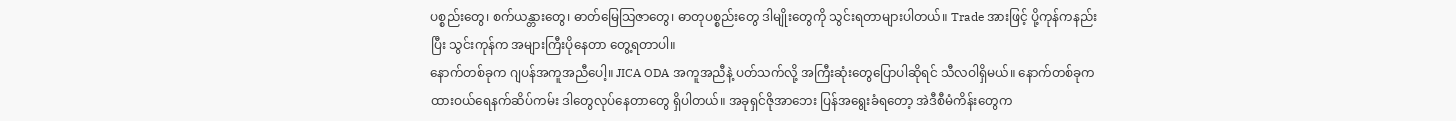ပစ္စည်းတွေ၊ စက်ယန္တားတွေ၊ ဓာတ်မြေသြဇာတွေ၊ ဓာတုပစ္စည်းတွေ ဒါမျိုးတွေကို သွင်းရတာများပါတယ်။ Trade အားဖြင့် ပို့ကုန်ကနည်းပြီး သွင်းကုန်က အများကြီးပိုနေတာ တွေ့ရတာပါ။
နောက်တစ်ခုက ဂျပန်အကူအညီပေါ့။ JICA ODA အကူအညီနဲ့ ပတ်သက်လို့ အကြီးဆုံးတွေပြောပါဆိုရင် သီလဝါရှိမယ်။ နောက်တစ်ခုက ထားဝယ်ရေနက်ဆိပ်ကမ်း ဒါတွေလုပ်နေတာတွေ ရှိပါတယ်။ အခုရှင်ဇိုအာဘေး ပြန်အရွေးခံရတော့ အဲဒီစီမံကိန်းတွေက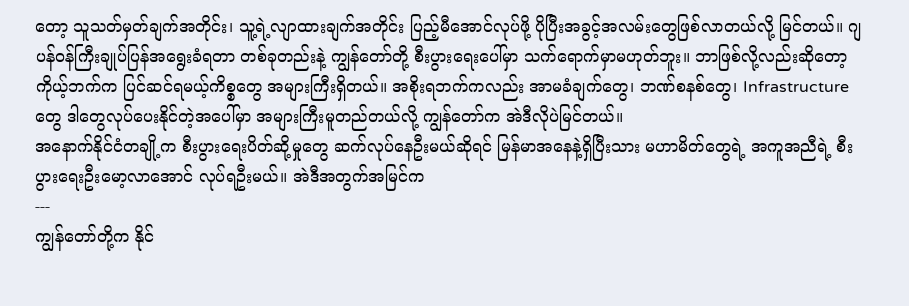တော့ သူသတ်မှတ်ချက်အတိုင်း၊ သူ့ရဲ့လျာထားချက်အတိုင်း ပြည့်မီအောင်လုပ်ဖို့ ပိုပြီးအခွင့်အလမ်းတွေဖြစ်လာတယ်လို့ မြင်တယ်။ ဂျပန်ဝန်ကြီးချုပ်ပြန်အရွေးခံရတာ တစ်ခုတည်းနဲ့ ကျွန်တော်တို့ စီးပွားရေးပေါ်မှာ သက်ရောက်မှာမဟုတ်ဘူး။ ဘာဖြစ်လို့လည်းဆိုတော့ ကိုယ့်ဘက်က ပြင်ဆင်ရမယ့်ကိစ္စတွေ အများကြီးရှိတယ်။ အစိုးရဘက်ကလည်း အာမခံချက်တွေ၊ ဘဏ်စနစ်တွေ၊ Infrastructure တွေ ဒါတွေလုပ်ပေးနိုင်တဲ့အပေါ်မှာ အများကြီးမူတည်တယ်လို့ ကျွန်တော်က အဲဒီလိုပဲမြင်တယ်။
အနောက်နိုင်ငံတချို့က စီးပွားရေးပိတ်ဆို့မှုတွေ ဆက်လုပ်နေဦးမယ်ဆိုရင် မြန်မာအနေနဲ့ရှိပြီးသား မဟာမိတ်တွေရဲ့ အကူအညီရဲ့ စီးပွားရေးဦးမော့လာအောင် လုပ်ရဦးမယ်။ အဲဒီအတွက်အမြင်က
---
ကျွန်တော်တို့က နိုင်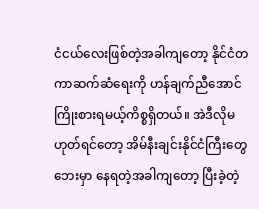ငံငယ်လေးဖြစ်တဲ့အခါကျတော့ နိုင်ငံတကာဆက်ဆံရေးကို ဟန်ချက်ညီအောင် ကြိုးစားရမယ့်ကိစ္စရှိတယ်။ အဲဒီလိုမဟုတ်ရင်တော့ အိမ်နီးချင်းနိုင်ငံကြီးတွေဘေးမှာ နေရတဲ့အခါကျတော့ ပြီးခဲ့တဲ့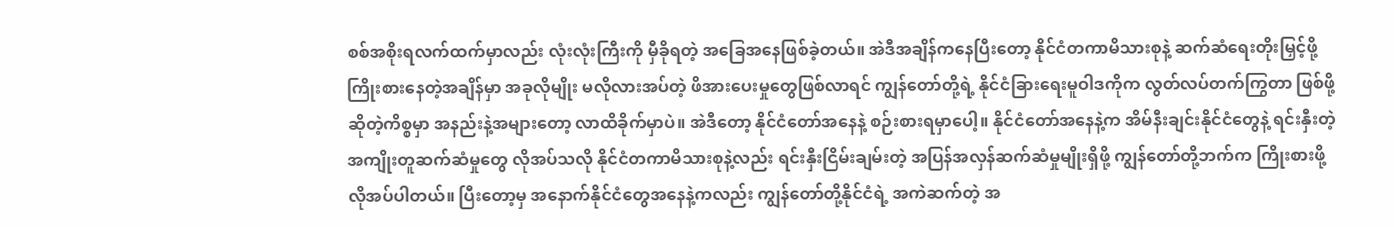စစ်အစိုးရလက်ထက်မှာလည်း လုံးလုံးကြီးကို မှီခိုရတဲ့ အခြေအနေဖြစ်ခဲ့တယ်။ အဲဒီအချိန်ကနေပြီးတော့ နိုင်ငံတကာမိသားစုနဲ့ ဆက်ဆံရေးတိုးမြှင့်ဖို့ ကြိုးစားနေတဲ့အချိန်မှာ အခုလိုမျိုး မလိုလားအပ်တဲ့ ဖိအားပေးမှုတွေဖြစ်လာရင် ကျွန်တော်တို့ရဲ့ နိုင်ငံခြားရေးမူဝါဒကိုက လွတ်လပ်တက်ကြွတာ ဖြစ်ဖို့ဆိုတဲ့ကိစ္စမှာ အနည်းနဲ့အများတော့ လာထိခိုက်မှာပဲ။ အဲဒီတော့ နိုင်ငံတော်အနေနဲ့ စဉ်းစားရမှာပေါ့။ နိုင်ငံတော်အနေနဲ့က အိမ်နီးချင်းနိုင်ငံတွေနဲ့ ရင်းနှီးတဲ့အကျိုးတူဆက်ဆံမှုတွေ လိုအပ်သလို နိုင်ငံတကာမိသားစုနဲ့လည်း ရင်းနှီးငြိမ်းချမ်းတဲ့ အပြန်အလှန်ဆက်ဆံမှုမျိုးရှိဖို့ ကျွန်တော်တို့ဘက်က ကြိုးစားဖို့လိုအပ်ပါတယ်။ ပြီးတော့မှ အနောက်နိုင်ငံတွေအနေနဲ့ကလည်း ကျွန်တော်တို့နိုင်ငံရဲ့ အကဲဆက်တဲ့ အ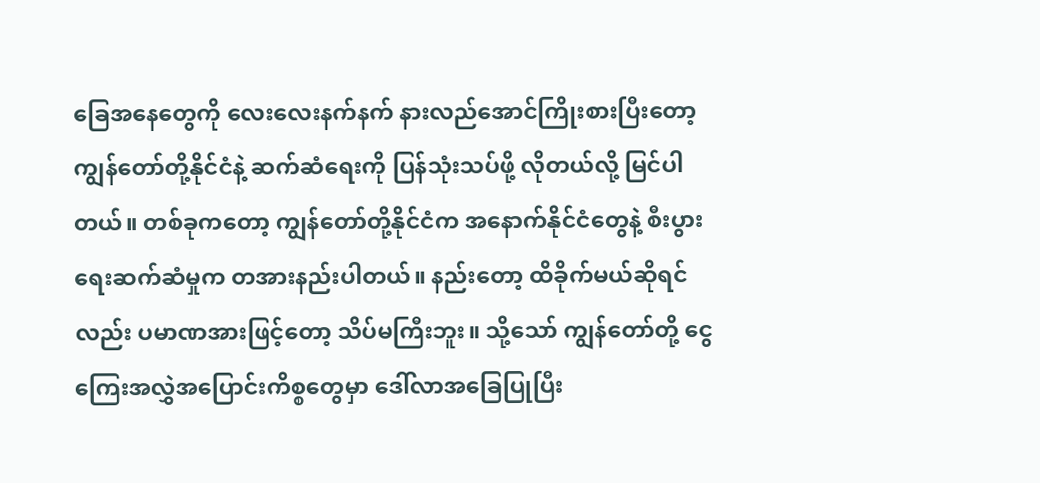ခြေအနေတွေကို လေးလေးနက်နက် နားလည်အောင်ကြိုးစားပြီးတော့ ကျွန်တော်တို့နိုင်ငံနဲ့ ဆက်ဆံရေးကို ပြန်သုံးသပ်ဖို့ လိုတယ်လို့ မြင်ပါတယ်။ တစ်ခုကတော့ ကျွန်တော်တို့နိုင်ငံက အနောက်နိုင်ငံတွေနဲ့ စီးပွားရေးဆက်ဆံမှုက တအားနည်းပါတယ်။ နည်းတော့ ထိခိုက်မယ်ဆိုရင်လည်း ပမာဏအားဖြင့်တော့ သိပ်မကြီးဘူး။ သို့သော် ကျွန်တော်တို့ ငွေကြေးအလွှဲအပြောင်းကိစ္စတွေမှာ ဒေါ်လာအခြေပြုပြီး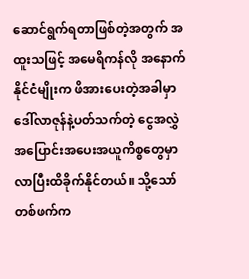ဆောင်ရွက်ရတာဖြစ်တဲ့အတွက် အထူးသဖြင့် အမေရိကန်လို အနောက်နိုင်ငံမျိုးက ဖိအားပေးတဲ့အခါမှာ ဒေါ်လာဇုန်နဲ့ပတ်သက်တဲ့ ငွေအလွှဲအပြောင်းအပေးအယူကိစ္စတွေမှာ လာပြီးထိခိုက်နိုင်တယ်။ သို့သော် တစ်ဖက်က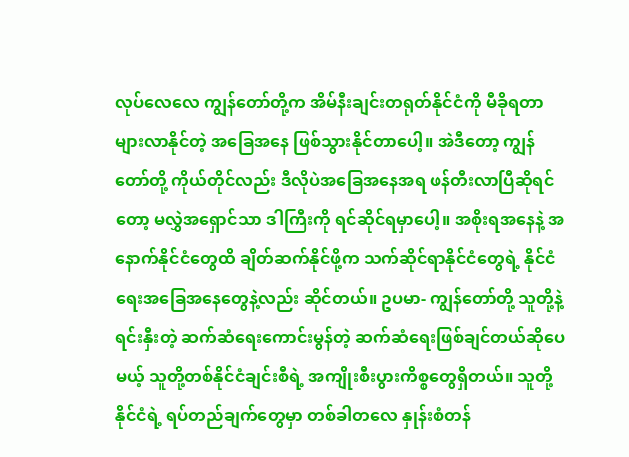လုပ်လေလေ ကျွန်တော်တို့က အိမ်နီးချင်းတရုတ်နိုင်ငံကို မီခိုရတာများလာနိုင်တဲ့ အခြေအနေ ဖြစ်သွားနိုင်တာပေါ့။ အဲဒီတော့ ကျွန်တော်တို့ ကိုယ်တိုင်လည်း ဒီလိုပဲအခြေအနေအရ ဖန်တီးလာပြီဆိုရင်တော့ မလွှဲအရှောင်သာ ဒါကြီးကို ရင်ဆိုင်ရမှာပေါ့။ အစိုးရအနေနဲ့ အနောက်နိုင်ငံတွေထိ ချိတ်ဆက်နိုင်ဖို့က သက်ဆိုင်ရာနိုင်ငံတွေရဲ့ နိုင်ငံရေးအခြေအနေတွေနဲ့လည်း ဆိုင်တယ်။ ဥပမာ- ကျွန်တော်တို့ သူတို့နဲ့ရင်းနှီးတဲ့ ဆက်ဆံရေးကောင်းမွန်တဲ့ ဆက်ဆံရေးဖြစ်ချင်တယ်ဆိုပေမယ့် သူတို့တစ်နိုင်ငံချင်းစီရဲ့ အကျိုးစီးပွားကိစ္စတွေရှိတယ်။ သူတို့နိုင်ငံရဲ့ ရပ်တည်ချက်တွေမှာ တစ်ခါတလေ နှုန်းစံတန်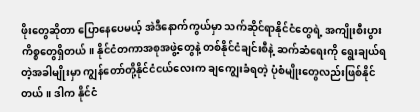ဖိုးတွေဆိုတာ ပြောနေပေမယ့် အဲဒီနောက်ကွယ်မှာ သက်ဆိုင်ရာနိုင်ငံတွေရဲ့ အကျိုးစီးပွားကိစ္စတွေရှိတယ်။ နိုင်ငံတကာအစုအဖွဲ့တွေနဲ့ တစ်နိုင်ငံချင်းစီနဲ့ ဆက်ဆံရေးကို ရွေးချယ်ရတဲ့အခါမျိုးမှာ ကျွန်တော်တို့နိုင်ငံငယ်လေးက ချကျွေးခံရတဲ့ ပုံစံမျိုးတွေလည်းဖြစ်နိုင်တယ်။ ဒါက နိုင်ငံ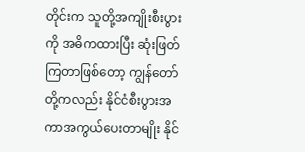တိုင်းက သူတို့အကျိုးစီးပွားကို အဓိကထားပြီး ဆုံးဖြတ်ကြတာဖြစ်တော့ ကျွန်တော်တို့ကလည်း နိုင်ငံစီးပွားအကာအကွယ်ပေးတာမျိုး နိုင်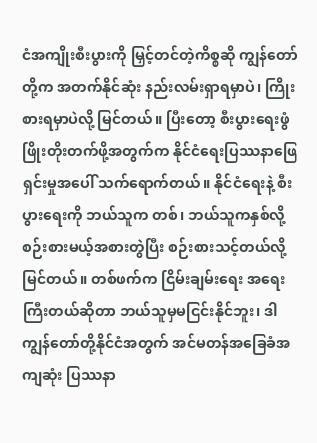ငံအကျိုးစီးပွားကို မြှင့်တင်တဲ့ကိစ္စဆို ကျွန်တော်တို့က အတက်နိုင်ဆုံး နည်းလမ်းရှာရမှာပဲ၊ ကြိုးစားရမှာပဲလို့ မြင်တယ်။ ပြီးတော့ စီးပွားရေးဖွံဖြိုးတိုးတက်ဖို့အတွက်က နိုင်ငံရေးပြဿနာဖြေရှင်းမှုအပေါ် သက်ရောက်တယ်။ နိုင်ငံရေးနဲ့ စီးပွားရေးကို ဘယ်သူက တစ်၊ ဘယ်သူကနှစ်လို့ စဉ်းစားမယ့်အစားတွဲပြီး စဉ်းစားသင့်တယ်လို့ မြင်တယ်။ တစ်ဖက်က ငြိမ်းချမ်းရေး အရေးကြီးတယ်ဆိုတာ ဘယ်သူမှမငြင်းနိုင်ဘူး၊ ဒါကျွန်တော်တို့နိုင်ငံအတွက် အင်မတန်အခြေခံအကျဆုံး ပြဿနာ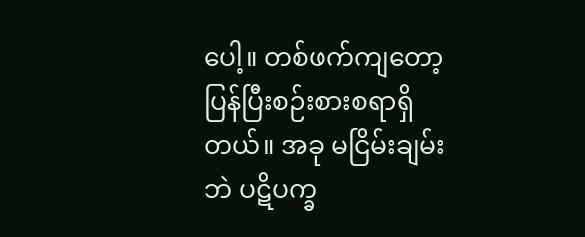ပေါ့။ တစ်ဖက်ကျတော့ ပြန်ပြီးစဉ်းစားစရာရှိတယ်။ အခု မငြိမ်းချမ်းဘဲ ပဋိပက္ခ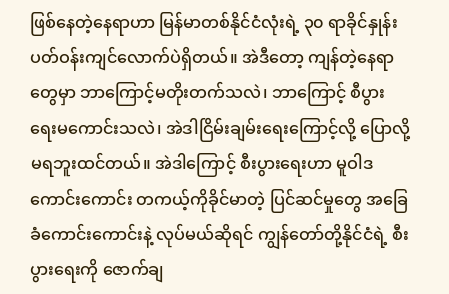ဖြစ်နေတဲ့နေရာဟာ မြန်မာတစ်နိုင်ငံလုံးရဲ့ ၃၀ ရာခိုင်နှုန်း ပတ်ဝန်းကျင်လောက်ပဲရှိတယ်။ အဲဒီတော့ ကျန်တဲ့နေရာတွေမှာ ဘာကြောင့်မတိုးတက်သလဲ၊ ဘာကြောင့် စီပွားရေးမကောင်းသလဲ၊ အဲဒါငြိမ်းချမ်းရေးကြောင့်လို့ ပြောလို့မရဘူးထင်တယ်။ အဲဒါကြောင့် စီးပွားရေးဟာ မူဝါဒကောင်းကောင်း တကယ့်ကိုခိုင်မာတဲ့ ပြင်ဆင်မှုတွေ အခြေခံကောင်းကောင်းနဲ့ လုပ်မယ်ဆိုရင် ကျွန်တော်တို့နိုင်ငံရဲ့ စီးပွားရေးကို ဇောက်ချ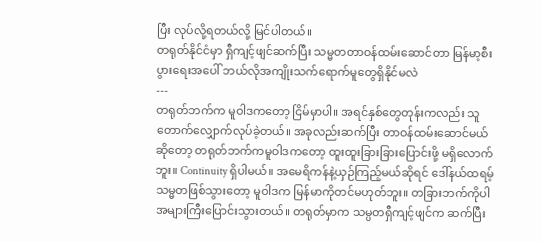ပြီး လုပ်လို့ရတယ်လို့ မြင်ပါတယ်။
တရုတ်နိုင်ငံမှာ ရှီကျင့်ဖျင်ဆက်ပြီး သမ္မတတာဝန်ထမ်းဆောင်တာ မြန်မာ့စီးပွားရေးအပေါ် ဘယ်လိုအကျိုးသက်ရောက်မူတွေရှိနိုင်မလဲ
---
တရုတ်ဘက်က မူဝါဒကတော့ ငြိမ်မှာပါ။ အရင်နှစ်တွေတုန်းကလည်း သူတောက်လျှောက်လုပ်ခဲ့တယ်။ အခုလည်းဆက်ပြီး တာဝန်ထမ်းဆောင်မယ်ဆိုတော့ တရုတ်ဘက်ကမူဝါဒကတော့ ထူးထူးခြားခြားပြောင်းဖို့ မရှိလောက်ဘူး။ Continuity ရှိပါမယ်။ အမေရိကန်နဲ့ယှဉ်ကြည့်မယ်ဆိုရင် ဒေါ်နယ်ထရမ့်သမ္မတဖြစ်သွားတော့ မူဝါဒက မြန်မာကိုတင်မဟုတ်ဘူး။ တခြားဘက်ကိုပါ အများကြီးပြောင်းသွားတယ်။ တရုတ်မှာက သမ္ပတရှီကျင့်ဖျင်က ဆက်ပြီး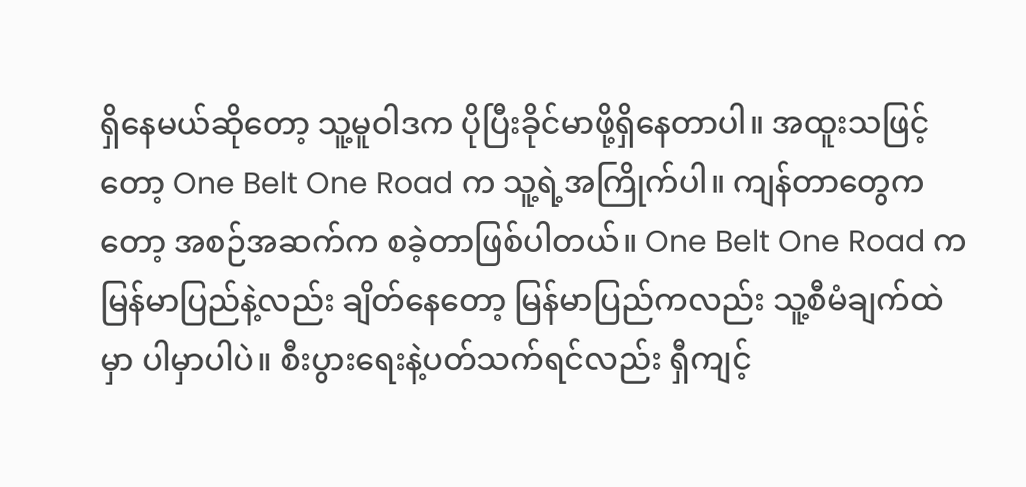ရှိနေမယ်ဆိုတော့ သူ့မူဝါဒက ပိုပြီးခိုင်မာဖို့ရှိနေတာပါ။ အထူးသဖြင့်တော့ One Belt One Road က သူ့ရဲ့အကြိုက်ပါ။ ကျန်တာတွေကတော့ အစဉ်အဆက်က စခဲ့တာဖြစ်ပါတယ်။ One Belt One Road က မြန်မာပြည်နဲ့လည်း ချိတ်နေတော့ မြန်မာပြည်ကလည်း သူ့စီမံချက်ထဲမှာ ပါမှာပါပဲ။ စီးပွားရေးနဲ့ပတ်သက်ရင်လည်း ရှီကျင့်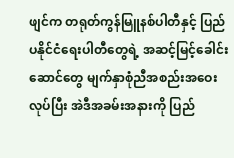ဖျင်က တရုတ်ကွန်မြူနစ်ပါတီနှင့် ပြည်ပနိုင်ငံရေးပါတီတွေရဲ့ အဆင့်မြင့်ခေါင်းဆောင်တွေ မျက်နှာစုံညီအစည်းအဝေးလုပ်ပြီး အဲဒီအခမ်းအနားကို ပြည်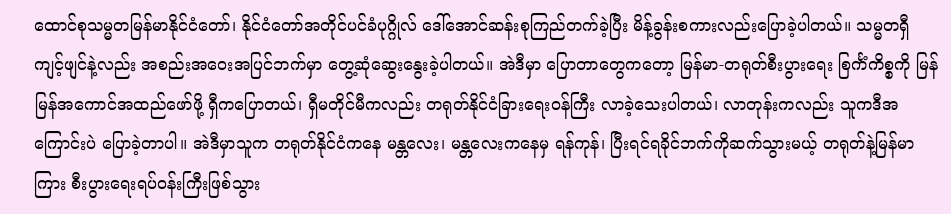ထောင်စုသမ္မတမြန်မာနိုင်ငံတော်၊ နိုင်ငံတော်အတိုင်ပင်ခံပုဂ္ဂိုလ် ဒေါ်အောင်ဆန်းစုကြည်တက်ခဲ့ပြီး မိန့်ခွန်းစကားလည်းပြောခဲ့ပါတယ်။ သမ္မတရှီကျင့်ဖျင်နဲ့လည်း အစည်းအဝေးအပြင်ဘက်မှာ တွေ့ဆုံဆွေးနွေးခဲ့ပါတယ်။ အဲဒီမှာ ပြောတာတွေကတော့ မြန်မာ-တရုတ်စီးပွားရေး စြင်္ကံကိစ္စကို မြန်မြန်အကောင်အထည်ဖော်ဖို့ ရှီကပြောတယ်၊ ရှီမတိုင်မီကလည်း တရုတ်နိုင်ငံခြားရေးဝန်ကြီး လာခဲ့သေးပါတယ်၊ လာတုန်းကလည်း သူကဒီအကြောင်းပဲ ပြောခဲ့တာပါ။ အဲဒီမှာသူက တရုတ်နိုင်ငံကနေ မန္တလေး၊ မန္တလေးကနေမှ ရန်ကုန်၊ ပြီးရင်ရခိုင်ဘက်ကိုဆက်သွားမယ့် တရုတ်နဲ့မြန်မာကြား စီးပွားရေးရပ်ဝန်းကြီးဖြစ်သွား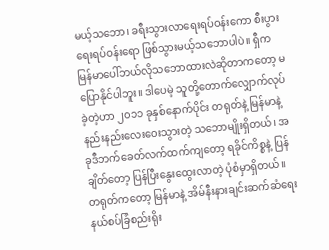မယ့်သဘော၊ ခရီးသွားလာရေးရပ်ဝန်းကော စီးပွားရေးရပ်ဝန်းရော ဖြစ်သွားမယ့်သဘောပါပဲ။ ရှီက မြန်မာပေါ်ဘယ်လိုသဘောထားလဲဆိုတာကတော့ မပြောနိုင်ပါဘူး။ ဒါပေမဲ့ သူတို့တောက်လျှောက်လုပ်ခဲ့တဲ့ဟာ ၂၀၁၁ ခုနှစ်နောက်ပိုင်း တရုတ်နဲ့ မြန်မာနဲ့ နည်းနည်းလေးဝေးသွားတဲ့ သဘောမျိုးရှိတယ်၊ အခုဒီဘက်ခေတ်လက်ထက်ကျတော့ ရခိုင်ကိစ္စနဲ့ ပြန်ချိတ်တော့ ပြန်ပြီးနွေးထွေးလာတဲ့ ပုံစံမှာရှိတယ်။ တရုတ်ကတော့ မြန်မာနဲ့ အိမ်နီးနားချင်းဆက်ဆံရေး နယ်စပ်ခြံစည်းရိုး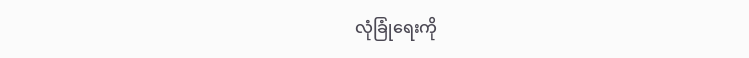လုံခြုံရေးကို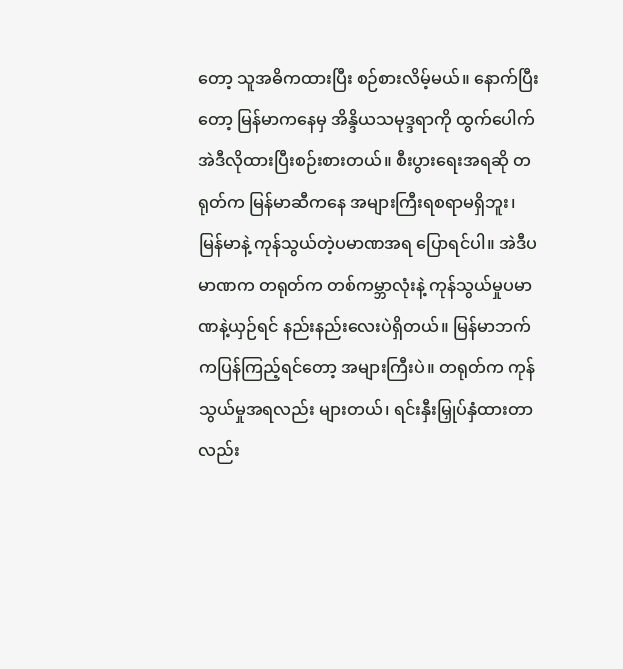တော့ သူအဓိကထားပြီး စဉ်စားလိမ့်မယ်။ နောက်ပြီးတော့ မြန်မာကနေမှ အိန္ဒိယသမုဒ္ဒရာကို ထွက်ပေါက် အဲဒီလိုထားပြီးစဉ်းစားတယ်။ စီးပွားရေးအရဆို တရုတ်က မြန်မာဆီကနေ အများကြီးရစရာမရှိဘူး၊ မြန်မာနဲ့ ကုန်သွယ်တဲ့ပမာဏအရ ပြောရင်ပါ။ အဲဒီပမာဏက တရုတ်က တစ်ကမ္ဘာလုံးနဲ့ ကုန်သွယ်မှုပမာဏနဲ့ယှဉ်ရင် နည်းနည်းလေးပဲရှိတယ်။ မြန်မာဘက်ကပြန်ကြည့်ရင်တော့ အများကြီးပဲ။ တရုတ်က ကုန်သွယ်မှုအရလည်း များတယ်၊ ရင်းနှီးမြှုပ်နှံထားတာလည်း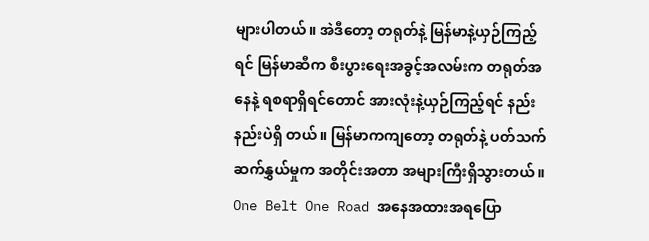များပါတယ်။ အဲဒီတော့ တရုတ်နဲ့ မြန်မာနဲ့ယှဉ်ကြည့်ရင် မြန်မာဆီက စီးပွားရေးအခွင့်အလမ်းက တရုတ်အနေနဲ့ ရစရာရှိရင်တောင် အားလုံးနဲ့ယှဉ်ကြည့်ရင် နည်းနည်းပဲရှိ တယ်။ မြန်မာကကျတော့ တရုတ်နဲ့ ပတ်သက်ဆက်နွှယ်မှုက အတိုင်းအတာ အများကြီးရှိသွားတယ်။
One Belt One Road အနေအထားအရပြော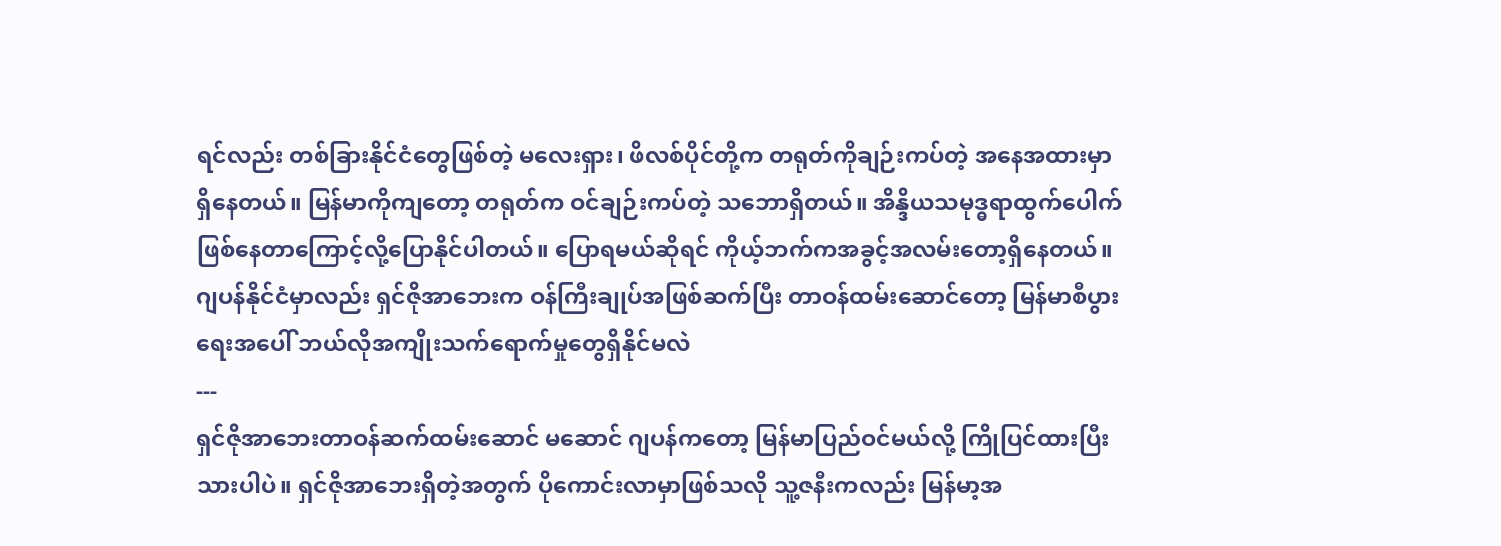ရင်လည်း တစ်ခြားနိုင်ငံတွေဖြစ်တဲ့ မလေးရှား၊ ဖိလစ်ပိုင်တို့က တရုတ်ကိုချဉ်းကပ်တဲ့ အနေအထားမှာ ရှိနေတယ်။ မြန်မာကိုကျတော့ တရုတ်က ဝင်ချဉ်းကပ်တဲ့ သဘောရှိတယ်။ အိန္ဒိယသမုဒ္ဓရာထွက်ပေါက် ဖြစ်နေတာကြောင့်လို့ပြောနိုင်ပါတယ်။ ပြောရမယ်ဆိုရင် ကိုယ့်ဘက်ကအခွင့်အလမ်းတော့ရှိနေတယ်။
ဂျပန်နိုင်ငံမှာလည်း ရှင်ဇိုအာဘေးက ဝန်ကြီးချုပ်အဖြစ်ဆက်ပြီး တာဝန်ထမ်းဆောင်တော့ မြန်မာစီပွားရေးအပေါ် ဘယ်လိုအကျိုးသက်ရောက်မှုတွေရှိနိုင်မလဲ
---
ရှင်ဇိုအာဘေးတာဝန်ဆက်ထမ်းဆောင် မဆောင် ဂျပန်ကတော့ မြန်မာပြည်ဝင်မယ်လို့ ကြိုပြင်ထားပြီးသားပါပဲ။ ရှင်ဇိုအာဘေးရှိတဲ့အတွက် ပိုကောင်းလာမှာဖြစ်သလို သူ့ဇနီးကလည်း မြန်မာ့အ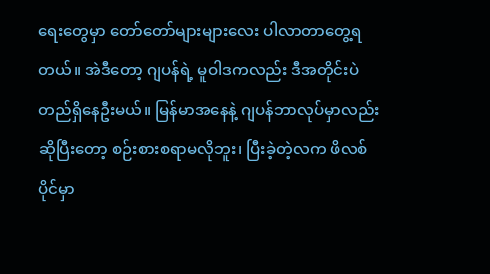ရေးတွေမှာ တော်တော်များများလေး ပါလာတာတွေ့ရတယ်။ အဲဒီတော့ ဂျပန်ရဲ့ မူဝါဒကလည်း ဒီအတိုင်းပဲတည်ရှိနေဦးမယ်။ မြန်မာအနေနဲ့ ဂျပန်ဘာလုပ်မှာလည်းဆိုပြီးတော့ စဉ်းစားစရာမလိုဘူး၊ ပြီးခဲ့တဲ့လက ဖိလစ်ပိုင်မှာ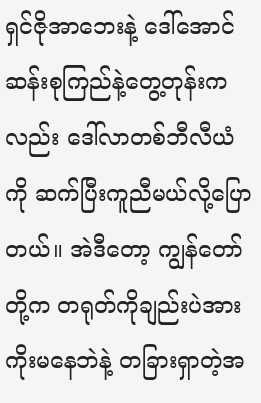ရှင်ဇိုအာဘေးနဲ့ ဒေါ်အောင်ဆန်းစုကြည်နဲ့တွေ့တုန်းကလည်း ဒေါ်လာတစ်ဘီလီယံကို ဆက်ပြီးကူညီမယ်လို့ပြောတယ်။ အဲဒီတော့ ကျွန်တော်တို့က တရုတ်ကိုချည်းပဲအားကိုးမနေဘဲနဲ့ တခြားရှာတဲ့အ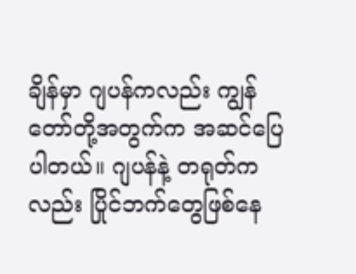ချိန်မှာ ဂျပန်ကလည်း ကျွန်တော်တို့အတွက်က အဆင်ပြေပါတယ်။ ဂျပန်နဲ့ တရုတ်ကလည်း ပြိုင်ဘက်တွေဖြစ်နေ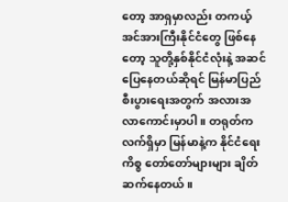တော့ အာရှမှာလည်း တကယ့်အင်အားကြီးနိုင်ငံတွေ ဖြစ်နေတော့ သူတို့နှစ်နိုင်ငံလုံးနဲ့ အဆင်ပြေနေတယ်ဆိုရင် မြန်မာပြည်စီးပွားရေးအတွက် အလားအလာကောင်းမှာပါ။ တရုတ်က လက်ရှိမှာ မြန်မာနဲ့က နိုင်ငံရေးကိစ္စ တော်တော်များများ ချိတ်ဆက်နေတယ်။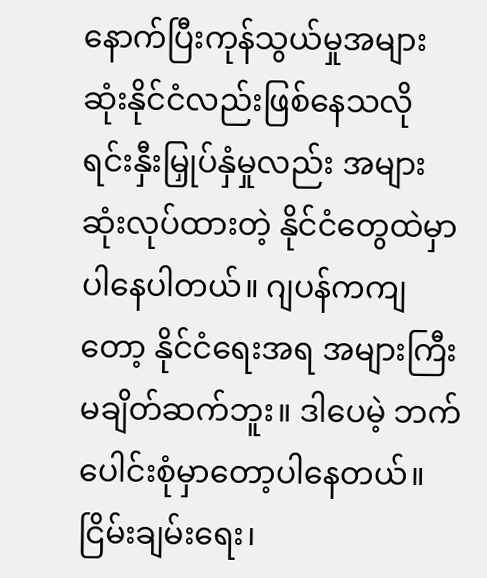နောက်ပြီးကုန်သွယ်မှုအများဆုံးနိုင်ငံလည်းဖြစ်နေသလို ရင်းနှီးမြှုပ်နှံမှုလည်း အများဆုံးလုပ်ထားတဲ့ နိုင်ငံတွေထဲမှာ ပါနေပါတယ်။ ဂျပန်ကကျတော့ နိုင်ငံရေးအရ အများကြီးမချိတ်ဆက်ဘူး။ ဒါပေမဲ့ ဘက်ပေါင်းစုံမှာတော့ပါနေတယ်။ ငြိမ်းချမ်းရေး၊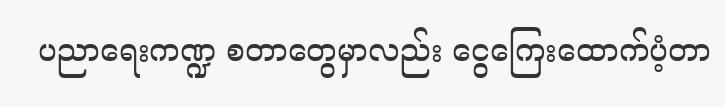ပညာရေးကဏ္ဍ စတာတွေမှာလည်း ငွေကြေးထောက်ပံ့တာ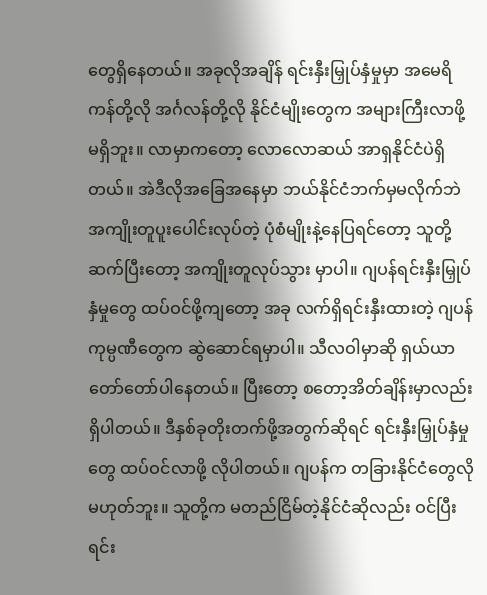တွေရှိနေတယ်။ အခုလိုအချိန် ရင်းနှီးမြှုပ်နှံမှုမှာ အမေရိကန်တို့လို အင်္ဂလန်တို့လို နိုင်ငံမျိုးတွေက အများကြီးလာဖို့မရှိဘူး။ လာမှာကတော့ လောလောဆယ် အာရှနိုင်ငံပဲရှိတယ်။ အဲဒီလိုအခြေအနေမှာ ဘယ်နိုင်ငံဘက်မှမလိုက်ဘဲ အကျိုးတူပူးပေါင်းလုပ်တဲ့ ပုံစံမျိုးနဲ့နေပြရင်တော့ သူတို့ဆက်ပြီးတော့ အကျိုးတူလုပ်သွား မှာပါ။ ဂျပန်ရင်းနှီးမြှုပ်နှံမှုတွေ ထပ်ဝင်ဖို့ကျတော့ အခု လက်ရှိရင်းနှီးထားတဲ့ ဂျပန်ကုမ္ပဏီတွေက ဆွဲဆောင်ရမှာပါ။ သီလဝါမှာဆို ရှယ်ယာတော်တော်ပါနေတယ်။ ပြီးတော့ စတော့အိတ်ချိန်းမှာလည်းရှိပါတယ်။ ဒီနှစ်ခုတိုးတက်ဖို့အတွက်ဆိုရင် ရင်းနှီးမြှုပ်နှံမှုတွေ ထပ်ဝင်လာဖို့ လိုပါတယ်။ ဂျပန်က တခြားနိုင်ငံတွေလိုမဟုတ်ဘူး။ သူတို့က မတည်ငြိမ်တဲ့နိုင်ငံဆိုလည်း ဝင်ပြီးရင်း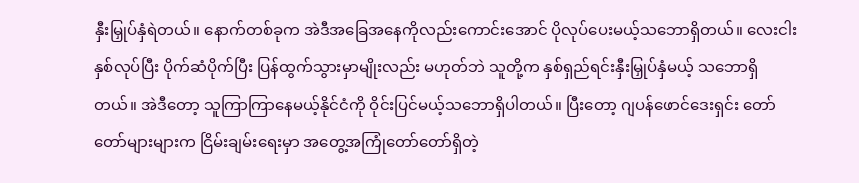နှီးမြှုပ်နှံရဲတယ်။ နောက်တစ်ခုက အဲဒီအခြေအနေကိုလည်းကောင်းအောင် ပိုလုပ်ပေးမယ့်သဘောရှိတယ်။ လေးငါးနှစ်လုပ်ပြီး ပိုက်ဆံပိုက်ပြီး ပြန်ထွက်သွားမှာမျိုးလည်း မဟုတ်ဘဲ သူတို့က နှစ်ရှည်ရင်းနှီးမြှုပ်နှံမယ့် သဘောရှိတယ်။ အဲဒီတော့ သူကြာကြာနေမယ့်နိုင်ငံကို ဝိုင်းပြင်မယ့်သဘောရှိပါတယ်။ ပြီးတော့ ဂျပန်ဖောင်ဒေးရှင်း တော်တော်များများက ငြိမ်းချမ်းရေးမှာ အတွေ့အကြုံတော်တော်ရှိတဲ့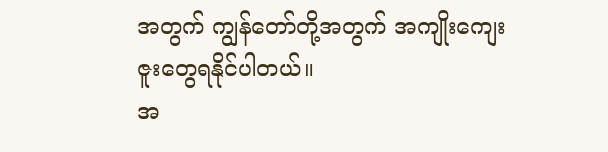အတွက် ကျွန်တော်တို့အတွက် အကျိုးကျေးဇူးတွေရနိုင်ပါတယ်။
အ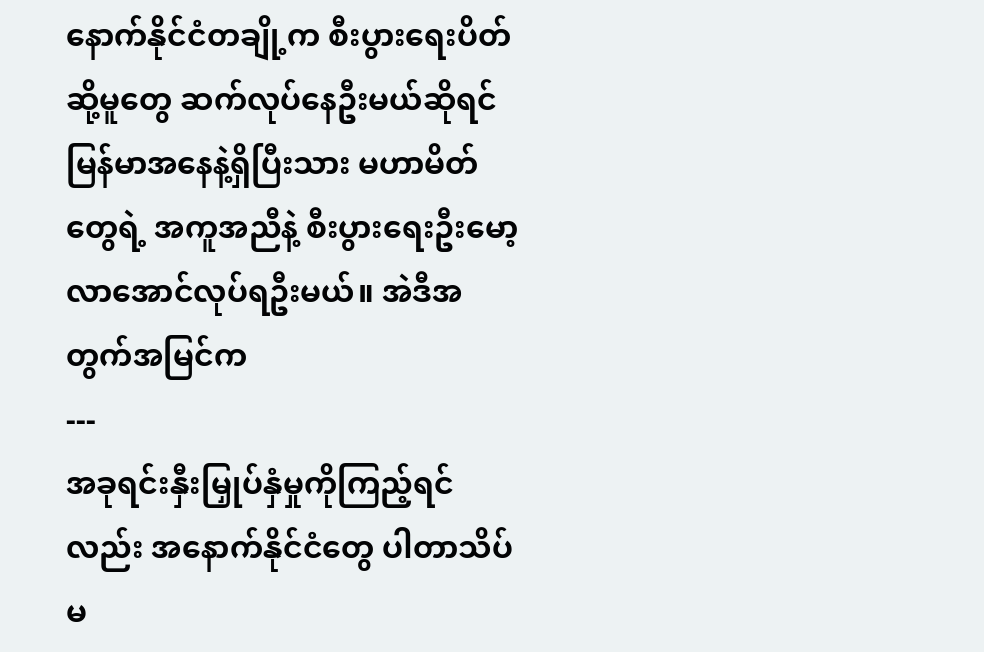နောက်နိုင်ငံတချို့က စီးပွားရေးပိတ်ဆို့မူတွေ ဆက်လုပ်နေဦးမယ်ဆိုရင် မြန်မာအနေနဲ့ရှိပြီးသား မဟာမိတ်တွေရဲ့ အကူအညီနဲ့ စီးပွားရေးဦးမော့လာအောင်လုပ်ရဦးမယ်။ အဲဒီအတွက်အမြင်က
---
အခုရင်းနှီးမြှုပ်နှံမှုကိုကြည့်ရင်လည်း အနောက်နိုင်ငံတွေ ပါတာသိပ်မ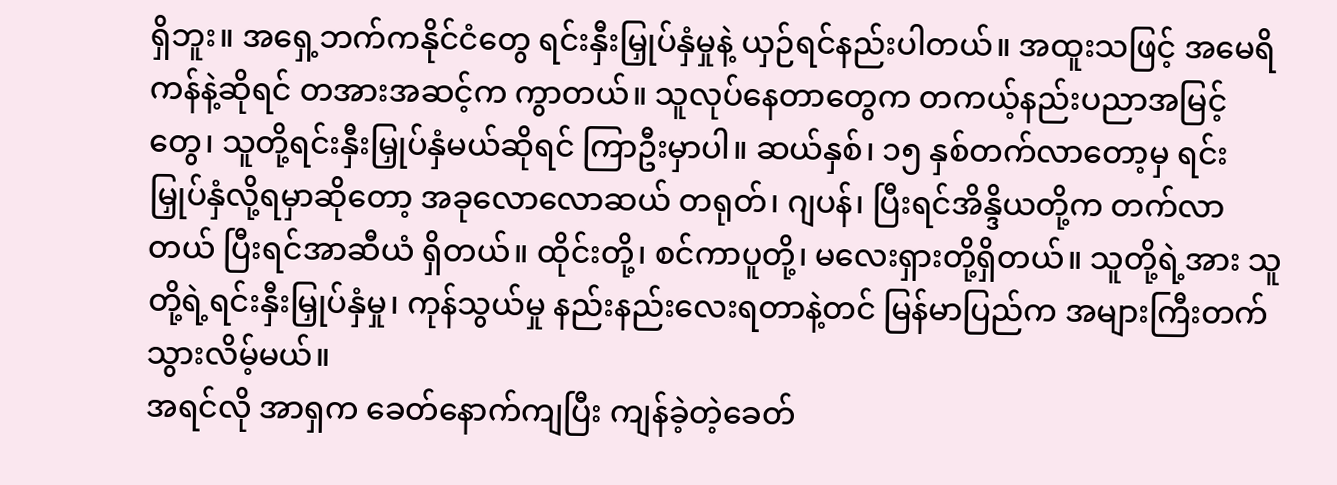ရှိဘူး။ အရှေ့ဘက်ကနိုင်ငံတွေ ရင်းနှီးမြှုပ်နှံမှုနဲ့ ယှဉ်ရင်နည်းပါတယ်။ အထူးသဖြင့် အမေရိကန်နဲ့ဆိုရင် တအားအဆင့်က ကွာတယ်။ သူလုပ်နေတာတွေက တကယ့်နည်းပညာအမြင့်တွေ၊ သူတို့ရင်းနှီးမြှုပ်နှံမယ်ဆိုရင် ကြာဦးမှာပါ။ ဆယ်နှစ်၊ ၁၅ နှစ်တက်လာတော့မှ ရင်းမြှုပ်နှံလို့ရမှာဆိုတော့ အခုလောလောဆယ် တရုတ်၊ ဂျပန်၊ ပြီးရင်အိန္ဒိယတို့က တက်လာတယ် ပြီးရင်အာဆီယံ ရှိတယ်။ ထိုင်းတို့၊ စင်ကာပူတို့၊ မလေးရှားတို့ရှိတယ်။ သူတို့ရဲ့အား သူတို့ရဲ့ရင်းနှီးမြှုပ်နှံမှု၊ ကုန်သွယ်မှု နည်းနည်းလေးရတာနဲ့တင် မြန်မာပြည်က အများကြီးတက်သွားလိမ့်မယ်။
အရင်လို အာရှက ခေတ်နောက်ကျပြီး ကျန်ခဲ့တဲ့ခေတ်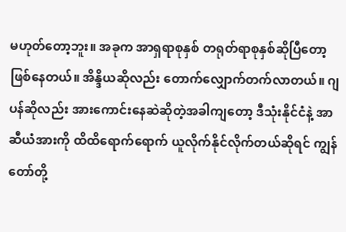မဟုတ်တော့ဘူး။ အခုက အာရှရာစုနှစ် တရုတ်ရာစုနှစ်ဆိုပြီတော့ ဖြစ်နေတယ်။ အိန္ဒိယဆိုလည်း တောက်လျှောက်တက်လာတယ်။ ဂျပန်ဆိုလည်း အားကောင်းနေဆဲဆိုတဲ့အခါကျတော့ ဒီသုံးနိုင်ငံနဲ့ အာဆီယံအားကို ထိထိရောက်ရောက် ယူလိုက်နိုင်လိုက်တယ်ဆိုရင် ကျွန်တော်တို့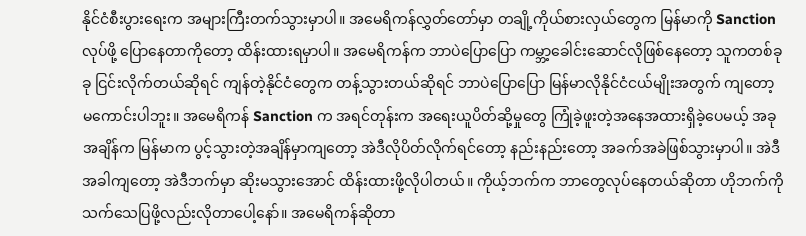နိုင်ငံစီးပွားရေးက အများကြီးတက်သွားမှာပါ။ အမေရိကန်လွှတ်တော်မှာ တချို့ကိုယ်စားလှယ်တွေက မြန်မာကို Sanction လုပ်ဖို့ ပြောနေတာကိုတော့ ထိန်းထားရမှာပါ။ အမေရိကန်က ဘာပဲပြောပြော ကမ္ဘာ့ခေါင်းဆောင်လိုဖြစ်နေတော့ သူကတစ်ခုခု ငြင်းလိုက်တယ်ဆိုရင် ကျန်တဲ့နိုင်ငံတွေက တန့်သွားတယ်ဆိုရင် ဘာပဲပြောပြော မြန်မာလိုနိုင်ငံငယ်မျိုးအတွက် ကျတော့ မကောင်းပါဘူး။ အမေရိကန် Sanction က အရင်တုန်းက အရေးယူပိတ်ဆို့မှုတွေ ကြုံခဲ့ဖူးတဲ့အနေအထားရှိခဲ့ပေမယ့် အခုအချိန်က မြန်မာက ပွင့်သွားတဲ့အချိန်မှာကျတော့ အဲဒီလိုပိတ်လိုက်ရင်တော့ နည်းနည်းတော့ အခက်အခဲဖြစ်သွားမှာပါ။ အဲဒီအခါကျတော့ အဲဒီဘက်မှာ ဆိုးမသွားအောင် ထိန်းထားဖို့လိုပါတယ်။ ကိုယ့်ဘက်က ဘာတွေလုပ်နေတယ်ဆိုတာ ဟိုဘက်ကို သက်သေပြဖို့လည်းလိုတာပေါ့နော်။ အမေရိကန်ဆိုတာ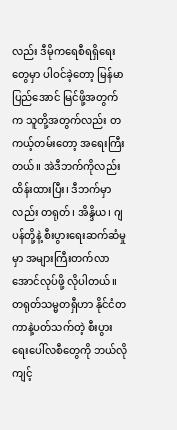လည်း ဒီမိုကရေစီရရှိရေးတွေမှာ ပါဝင်ခဲ့တော့ မြန်မာပြည်အောင် မြင်ဖို့အတွက်က သူတို့အတွက်လည်း တကယ့်တမ်းတော့ အရေးကြီးတယ်။ အဲဒီဘက်ကိုလည်း ထိန်းထားပြီး၊ ဒီဘက်မှာလည်း တရုတ်၊ အိန္ဒိယ၊ ဂျပန်တို့နဲ့ စီးပွားရေးဆက်ဆံမှုမှာ အများကြီးတက်လာအောင်လုပ်ဖို့ လိုပါတယ်။
တရုတ်သမ္မတရှီဟာ နိုင်ငံတကာနဲ့ပတ်သက်တဲ့ စီးပွားရေးပေါ်လစီတွေကို ဘယ်လိုကျင့်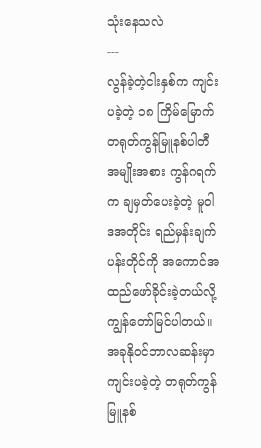သုံးနေသလဲ
---
လွန်ခဲ့တဲ့ငါးနှစ်က ကျင်းပခဲ့တဲ့ ၁၈ ကြိမ်မြောက် တရုတ်ကွန်မြူနစ်ပါတီအမျိုးအစား ကွန်ဂရက်က ချမှတ်ပေးခဲ့တဲ့ မူဝါဒအတိုင်း ရည်မှန်းချက်ပန်းတိုင်ကို အကောင်အထည်ဖော်ခိုင်းခဲ့တယ်လို့ ကျွန်တော်မြင်ပါတယ်။ အခုနိုဝင်ဘာလဆန်းမှာ ကျင်းပခဲ့တဲ့ တရုတ်ကွန်မြူနစ်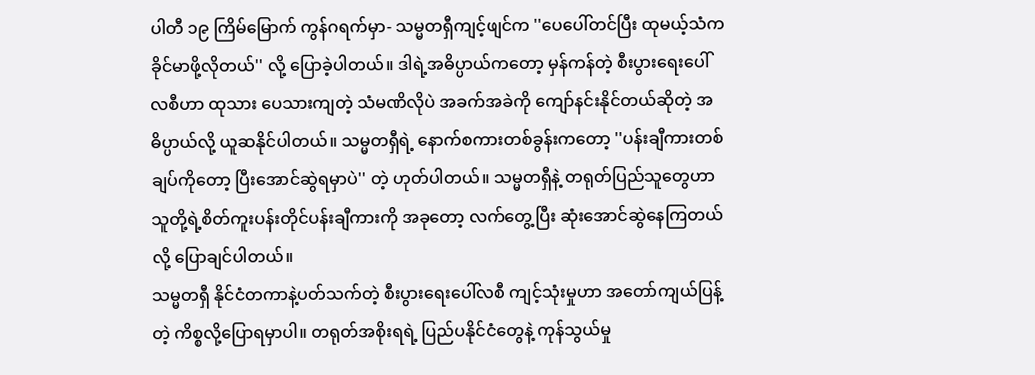ပါတီ ၁၉ ကြိမ်မြောက် ကွန်ဂရက်မှာ- သမ္မတရှီကျင့်ဖျင်က ''ပေပေါ်တင်ပြီး ထုမယ့်သံက ခိုင်မာဖို့လိုတယ်'' လို့ ပြောခဲ့ပါတယ်။ ဒါရဲ့အဓိပ္ပာယ်ကတော့ မှန်ကန်တဲ့ စီးပွားရေးပေါ်လစီဟာ ထုသား ပေသားကျတဲ့ သံမဏိလိုပဲ အခက်အခဲကို ကျော်နင်းနိုင်တယ်ဆိုတဲ့ အဓိပ္ပာယ်လို့ ယူဆနိုင်ပါတယ်။ သမ္မတရှီရဲ့ နောက်စကားတစ်ခွန်းကတော့ ''ပန်းချီကားတစ်ချပ်ကိုတော့ ပြီးအောင်ဆွဲရမှာပဲ'' တဲ့ ဟုတ်ပါတယ်။ သမ္မတရှီနဲ့ တရုတ်ပြည်သူတွေဟာ သူတို့ရဲ့စိတ်ကူးပန်းတိုင်ပန်းချီကားကို အခုတော့ လက်တွေ့ပြီး ဆုံးအောင်ဆွဲနေကြတယ်လို့ ပြောချင်ပါတယ်။
သမ္မတရှီ နိုင်ငံတကာနဲ့ပတ်သက်တဲ့ စီးပွားရေးပေါ်လစီ ကျင့်သုံးမှုဟာ အတော်ကျယ်ပြန့်တဲ့ ကိစ္စလို့ပြောရမှာပါ။ တရုတ်အစိုးရရဲ့ ပြည်ပနိုင်ငံတွေနဲ့ ကုန်သွယ်မှု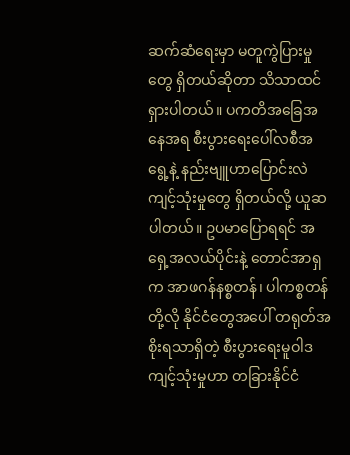ဆက်ဆံရေးမှာ မတူကွဲပြားမှုတွေ ရှိတယ်ဆိုတာ သိသာထင်ရှားပါတယ်။ ပကတိအခြေအနေအရ စီးပွားရေးပေါ်လစီအရွေ့နဲ့ နည်းဗျူဟာပြောင်းလဲကျင့်သုံးမှုတွေ ရှိတယ်လို့ ယူဆပါတယ်။ ဥပမာပြောရရင် အရှေ့အလယ်ပိုင်းနဲ့ တောင်အာရှက အာဖဂန်နစ္စတန်၊ ပါကစ္စတန်တို့လို နိုင်ငံတွေအပေါ် တရုတ်အစိုးရသာရှိတဲ့ စီးပွားရေးမူဝါဒ ကျင့်သုံးမှုဟာ တခြားနိုင်ငံ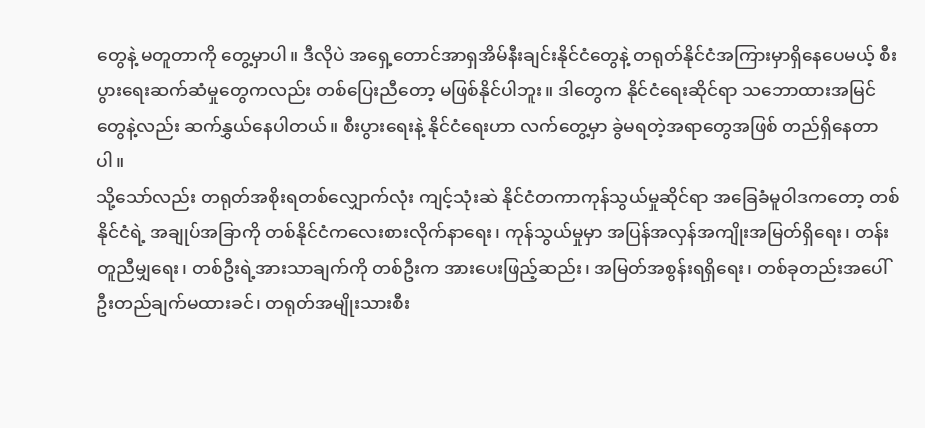တွေနဲ့ မတူတာကို တွေ့မှာပါ။ ဒီလိုပဲ အရှေ့တောင်အာရှအိမ်နီးချင်းနိုင်ငံတွေနဲ့ တရုတ်နိုင်ငံအကြားမှာရှိနေပေမယ့် စီးပွားရေးဆက်ဆံမှုတွေကလည်း တစ်ပြေးညီတော့ မဖြစ်နိုင်ပါဘူး။ ဒါတွေက နိုင်ငံရေးဆိုင်ရာ သဘောထားအမြင်တွေနဲ့လည်း ဆက်နွှယ်နေပါတယ်။ စီးပွားရေးနဲ့ နိုင်ငံရေးဟာ လက်တွေ့မှာ ခွဲမရတဲ့အရာတွေအဖြစ် တည်ရှိနေတာပါ။
သို့သော်လည်း တရုတ်အစိုးရတစ်လျှောက်လုံး ကျင့်သုံးဆဲ နိုင်ငံတကာကုန်သွယ်မှုဆိုင်ရာ အခြေခံမူဝါဒကတော့ တစ်နိုင်ငံရဲ့ အချုပ်အခြာကို တစ်နိုင်ငံကလေးစားလိုက်နာရေး၊ ကုန်သွယ်မှုမှာ အပြန်အလှန်အကျိုးအမြတ်ရှိရေး၊ တန်းတူညီမျှရေး၊ တစ်ဦးရဲ့အားသာချက်ကို တစ်ဦးက အားပေးဖြည့်ဆည်း၊ အမြတ်အစွန်းရရှိရေး၊ တစ်ခုတည်းအပေါ် ဦးတည်ချက်မထားခင်၊ တရုတ်အမျိုးသားစီး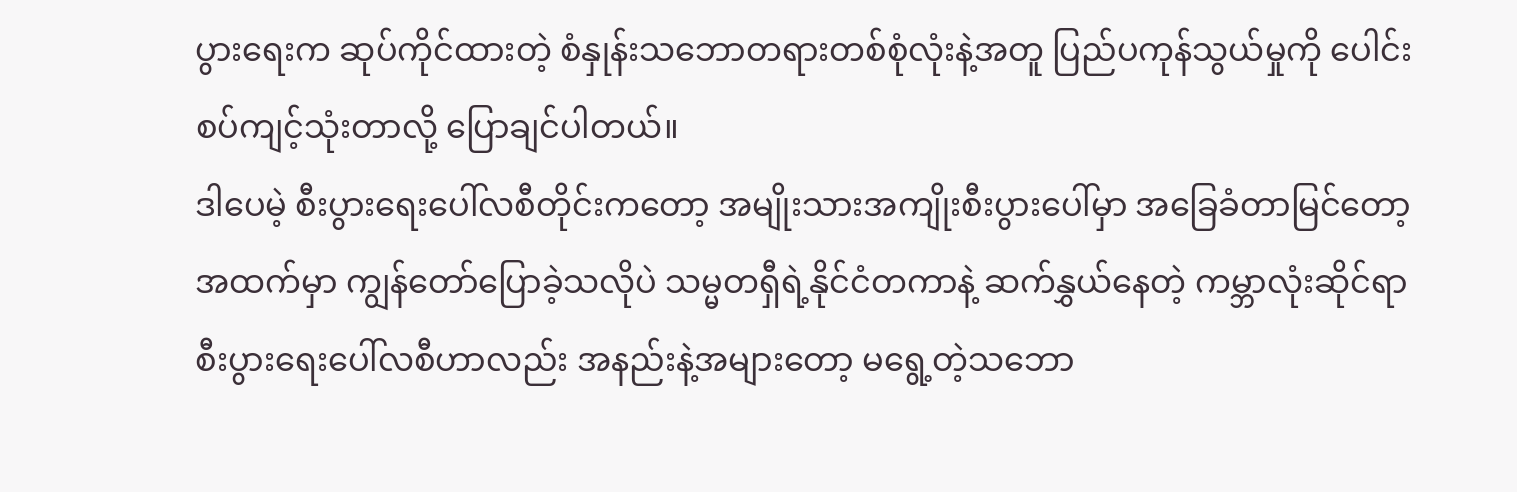ပွားရေးက ဆုပ်ကိုင်ထားတဲ့ စံနှုန်းသဘောတရားတစ်စုံလုံးနဲ့အတူ ပြည်ပကုန်သွယ်မှုကို ပေါင်းစပ်ကျင့်သုံးတာလို့ ပြောချင်ပါတယ်။
ဒါပေမဲ့ စီးပွားရေးပေါ်လစီတိုင်းကတော့ အမျိုးသားအကျိုးစီးပွားပေါ်မှာ အခြေခံတာမြင်တော့ အထက်မှာ ကျွန်တော်ပြောခဲ့သလိုပဲ သမ္မတရှီရဲ့နိုင်ငံတကာနဲ့ ဆက်နွှယ်နေတဲ့ ကမ္ဘာလုံးဆိုင်ရာ စီးပွားရေးပေါ်လစီဟာလည်း အနည်းနဲ့အများတော့ မရွေ့တဲ့သဘော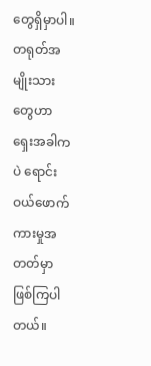တွေရှိမှာပါ။ တရုတ်အမျိုးသားတွေဟာ ရှေးအခါကပဲ ရောင်းဝယ်ဖောက်ကားမှုအတတ်မှာ ဖြစ်ကြပါတယ်။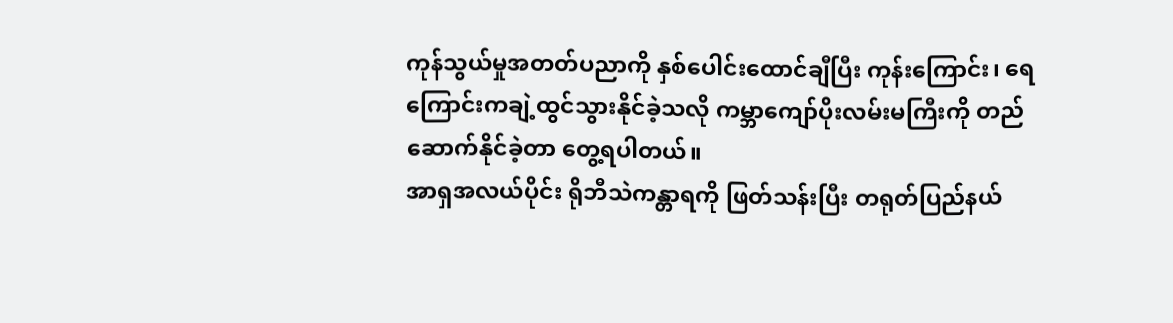ကုန်သွယ်မှုအတတ်ပညာကို နှစ်ပေါင်းထောင်ချီပြီး ကုန်းကြောင်း၊ ရေကြောင်းကချဲ့ထွင်သွားနိုင်ခဲ့သလို ကမ္ဘာကျော်ပိုးလမ်းမကြီးကို တည်ဆောက်နိုင်ခဲ့တာ တွေ့ရပါတယ်။
အာရှအလယ်ပိုင်း ရိုဘီသဲကန္တာရကို ဖြတ်သန်းပြီး တရုတ်ပြည်နယ်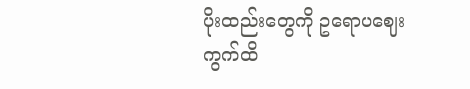ပိုးထည်းတွေကို ဥရောပဈေးကွက်ထိ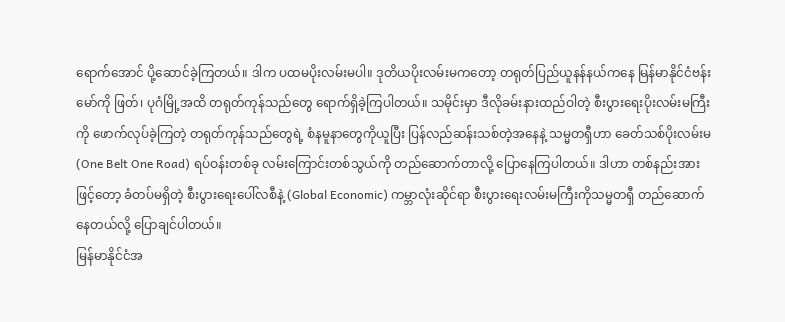ရောက်အောင် ပို့ဆောင်ခဲ့ကြတယ်။ ဒါက ပထမပိုးလမ်းမပါ။ ဒုတိယပိုးလမ်းမကတော့ တရုတ်ပြည်ယူနန်နယ်ကနေ မြန်မာနိုင်ငံဗန်းမော်ကို ဖြတ်၊ ပုဂံမြို့အထိ တရုတ်ကုန်သည်တွေ ရောက်ရှိခဲ့ကြပါတယ်။ သမိုင်းမှာ ဒီလိုခမ်းနားထည်ဝါတဲ့ စီးပွားရေးပိုးလမ်းမကြီးကို ဖောက်လုပ်ခဲ့ကြတဲ့ တရုတ်ကုန်သည်တွေရဲ့ စံနမူနာတွေကိုယူပြီး ပြန်လည်ဆန်းသစ်တဲ့အနေနဲ့ သမ္မတရှီဟာ ခေတ်သစ်ပိုးလမ်းမ (One Belt One Road) ရပ်ဝန်းတစ်ခု လမ်းကြောင်းတစ်သွယ်ကို တည်ဆောက်တာလို့ ပြောနေကြပါတယ်။ ဒါဟာ တစ်နည်းအားဖြင့်တော့ ခံတပ်မရှိတဲ့ စီးပွားရေးပေါ်လစီနဲ့ (Global Economic) ကမ္ဘာလုံးဆိုင်ရာ စီးပွားရေးလမ်းမကြီးကိုသမ္မတရှီ တည်ဆောက်နေတယ်လို့ ပြောချင်ပါတယ်။
မြန်မာနိုင်ငံအ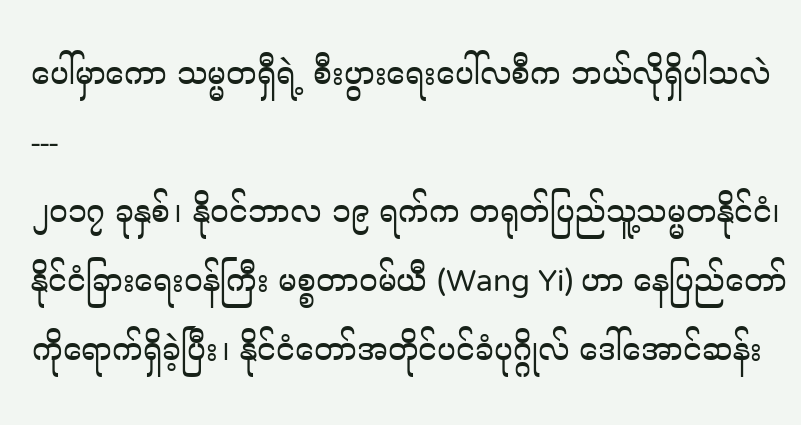ပေါ်မှာကော သမ္မတရှီရဲ့ စီးပွားရေးပေါ်လစီက ဘယ်လိုရှိပါသလဲ
---
၂၀၁၇ ခုနှစ်၊ နိုဝင်ဘာလ ၁၉ ရက်က တရုတ်ပြည်သူ့သမ္မတနိုင်ငံ၊ နိုင်ငံခြားရေးဝန်ကြီး မစ္စတာဝမ်ယီ (Wang Yi) ဟာ နေပြည်တော်ကိုရောက်ရှိခဲ့ပြီး၊ နိုင်ငံတော်အတိုင်ပင်ခံပုဂ္ဂိုလ် ဒေါ်အောင်ဆန်း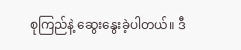စုကြည်နဲ့ ဆွေးနွေးခဲ့ပါတယ်။ ဒီ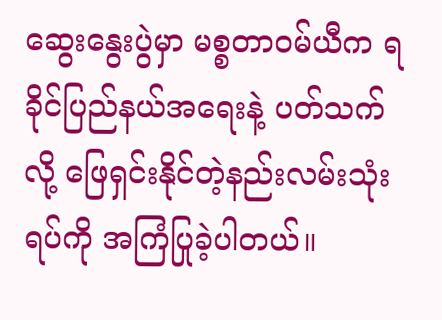ဆွေးနွေးပွဲမှာ မစ္စတာဝမ်ယီက ရခိုင်ပြည်နယ်အရေးနဲ့ ပတ်သက်လို့ ဖြေရှင်းနိုင်တဲ့နည်းလမ်းသုံးရပ်ကို အကြံပြုခဲ့ပါတယ်။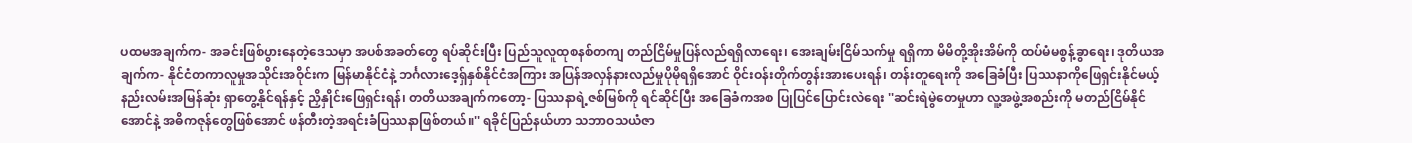ပထမအချက်က- အခင်းဖြစ်ပွားနေတဲ့ဒေသမှာ အပစ်အခတ်တွေ ရပ်ဆိုင်းပြီး ပြည်သူလူထုစနစ်တကျ တည်ငြိမ်မှုပြန်လည်ရရှိလာရေး၊ အေးချမ်းငြိမ်သက်မှု ရရှိကာ မိမိတို့အိုးအိမ်ကို ထပ်မံမစွန့်ခွာရေး၊ ဒုတိယအချက်က- နိုင်ငံတကာလူမှုအသိုင်းအဝိုင်းက မြန်မာနိုင်ငံနဲ့ ဘင်္ဂလားဒေ့ရှ်နှစ်နိုင်ငံအကြား အပြန်အလှန်နားလည်မှုပိုမိုရရှိအောင် ဝိုင်းဝန်းတိုက်တွန်းအားပေးရန်၊ တန်းတူရေးကို အခြေခံပြီး ပြဿနာကိုဖြေရှင်းနိုင်မယ့် နည်းလမ်းအမြန်ဆုံး ရှာတွေ့နိုင်ရန်နှင့် ညှိနှိုင်းဖြေရှင်းရန်၊ တတိယအချက်ကတော့- ပြဿနာရဲ့ဇစ်မြစ်ကို ရင်ဆိုင်ပြီး အခြေခံကအစ ပြုပြင်ပြောင်းလဲရေး ''ဆင်းရဲမွဲတေမှုဟာ လူ့အဖွဲ့အစည်းကို မတည်ငြိမ်နိုင်အောင်နဲ့ အဓိကဇုန်တွေဖြစ်အောင် ဖန်တီးတဲ့အရင်းခံပြဿနာဖြစ်တယ်။'' ရခိုင်ပြည်နယ်ဟာ သဘာဝသယံဇာ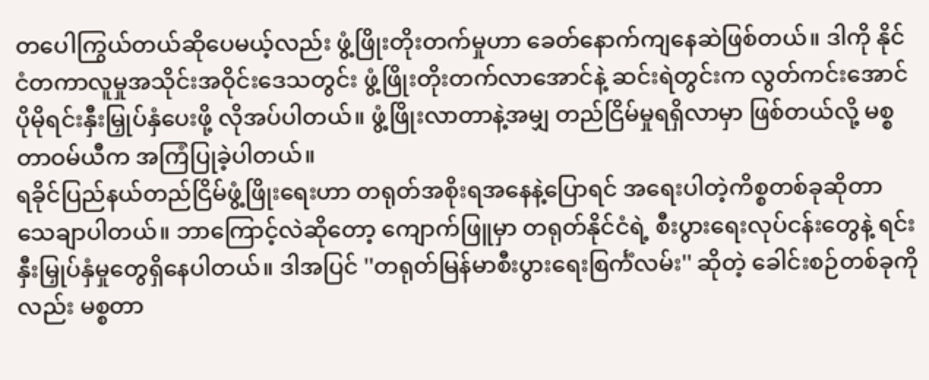တပေါကြွယ်တယ်ဆိုပေမယ့်လည်း ဖွံ့ဖြိုးတိုးတက်မှုဟာ ခေတ်နောက်ကျနေဆဲဖြစ်တယ်။ ဒါကို နိုင်ငံတကာလူမှုအသိုင်းအဝိုင်းဒေသတွင်း ဖွံ့ဖြိုးတိုးတက်လာအောင်နဲ့ ဆင်းရဲတွင်းက လွတ်ကင်းအောင် ပိုမိုရင်းနှီးမြှုပ်နှံပေးဖို့ လိုအပ်ပါတယ်။ ဖွံ့ဖြိုးလာတာနဲ့အမျှ တည်ငြိမ်မှုရရှိလာမှာ ဖြစ်တယ်လို့ မစ္စတာဝမ်ယီက အကြံပြုခဲ့ပါတယ်။
ရခိုင်ပြည်နယ်တည်ငြိမ်ဖွံ့ဖြိုးရေးဟာ တရုတ်အစိုးရအနေနဲ့ပြောရင် အရေးပါတဲ့ကိစ္စတစ်ခုဆိုတာ သေချာပါတယ်။ ဘာကြောင့်လဲဆိုတော့ ကျောက်ဖြူမှာ တရုတ်နိုင်ငံရဲ့ စီးပွားရေးလုပ်ငန်းတွေနဲ့ ရင်းနှီးမြှုပ်နှံမှုတွေရှိနေပါတယ်။ ဒါအပြင် ''တရုတ်မြန်မာစီးပွားရေးစြင်္ကံလမ်း'' ဆိုတဲ့ ခေါင်းစဉ်တစ်ခုကိုလည်း မစ္စတာ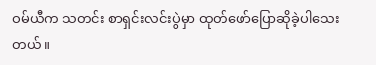ဝမ်ယီက သတင်း စာရှင်းလင်းပွဲမှာ ထုတ်ဖော်ပြောဆိုခဲ့ပါသေးတယ်။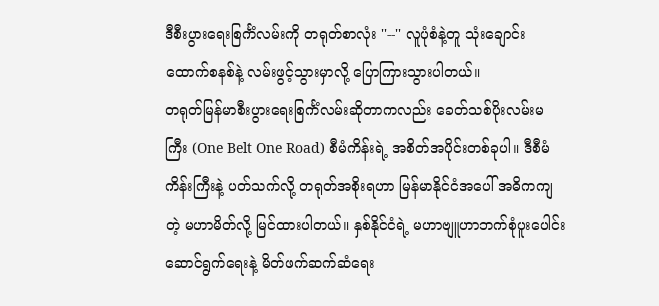ဒီစီးပွားရေးစြင်္ကံလမ်းကို တရုတ်စာလုံး ''--'' လူပုံစံနဲ့တူ သုံးချောင်းထောက်စနစ်နဲ့ လမ်းဖွင့်သွားမှာလို့ ပြောကြားသွားပါတယ်။
တရုတ်မြန်မာစီးပွားရေးစြင်္ကံလမ်းဆိုတာကလည်း ခေတ်သစ်ပိုးလမ်းမကြီး (One Belt One Road) စီမံကိန်းရဲ့ အစိတ်အပိုင်းတစ်ခုပါ။ ဒီစီမံကိန်းကြီးနဲ့ ပတ်သက်လို့ တရုတ်အစိုးရဟာ မြန်မာနိုင်ငံအပေါ် အဓိကကျတဲ့ မဟာမိတ်လို့ မြင်ထားပါတယ်။ နှစ်နိုင်ငံရဲ့ မဟာဗျူဟာဘက်စုံပူးပေါင်းဆောင်ရွက်ရေးနဲ့ မိတ်ဖက်ဆက်ဆံရေး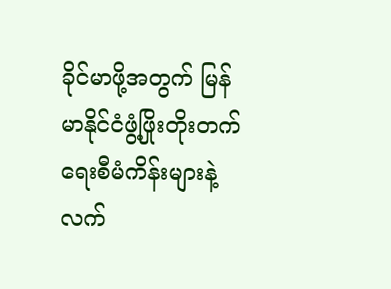ခိုင်မာဖို့အတွက် မြန်မာနိုင်ငံဖွံ့ဖြိုးတိုးတက်ရေးစီမံကိန်းများနဲ့ လက်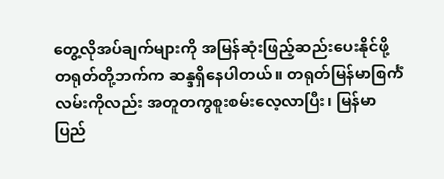တွေ့လိုအပ်ချက်များကို အမြန်ဆုံးဖြည့်ဆည်းပေးနိုင်ဖို့ တရုတ်တို့ဘက်က ဆန္ဒရှိနေပါတယ်။ တရုတ်မြန်မာစြင်္ကံလမ်းကိုလည်း အတူတကွစူးစမ်းလေ့လာပြီး၊ မြန်မာပြည်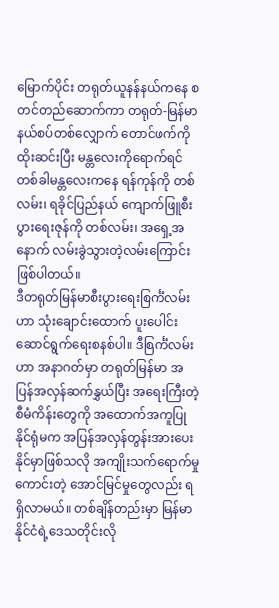မြောက်ပိုင်း တရုတ်ယူနန်နယ်ကနေ စတင်တည်ဆောက်ကာ တရုတ်-မြန်မာနယ်စပ်တစ်လျှောက် တောင်ဖက်ကို ထိုးဆင်းပြီး မန္တလေးကိုရောက်ရင် တစ်ခါမန္တလေးကနေ ရန်ကုန်ကို တစ်လမ်း၊ ရခိုင်ပြည်နယ် ကျောက်ဖြူစီးပွားရေးဇုန်ကို တစ်လမ်း၊ အရှေ့အနောက် လမ်းခွဲသွားတဲ့လမ်းကြောင်းဖြစ်ပါတယ်။
ဒီတရုတ်မြန်မာစီးပွားရေးစြင်္ကံလမ်းဟာ သုံးချောင်းထောက် ပူးပေါင်းဆောင်ရွက်ရေးစနစ်ပါ။ ဒီစြင်္ကံလမ်းဟာ အနာဂတ်မှာ တရုတ်မြန်မာ အပြန်အလှန်ဆက်နွှယ်ပြီး အရေးကြီးတဲ့ စီမံကိန်းတွေကို အထောက်အကူပြုနိုင်ရုံမက အပြန်အလှန်တွန်းအားပေးနိုင်မှာဖြစ်သလို အကျိုးသက်ရောက်မှုကောင်းတဲ့ အောင်မြင်မှုတွေလည်း ရရှိလာမယ်။ တစ်ချိန်တည်းမှာ မြန်မာနိုင်ငံရဲ့ဒေသတိုင်းလို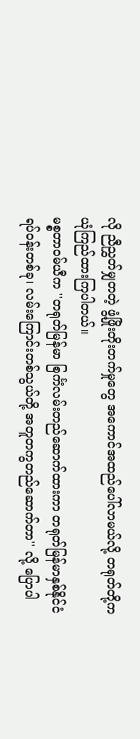လို ညီညွှတ်မျှတတဲ့ ဖွံ့ဖြိုးတိုးတက်မှုတွေ အကောင်အထည်ပေါ်လာမယ်လို့ တရုတ်တို့က ယုံကြည်ထားကြပါတယ်။
မစ္စတာဝမ်ယီက ''တရုတ်မြန်မာ စြင်္ကံလမ်းတည်ဆောက်ထားကာ တရုတ်မြန်မာနှစ်နိုင်ငံရပ်ဝန်းတစ်ခု၊ လမ်းကြောင်းတစ်သွယ်တို့ အတူတကွတည်ဆောက်တာ'' လို့ ပြောပါ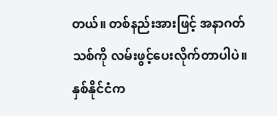တယ်။ တစ်နည်းအားဖြင့် အနာဂတ်သစ်ကို လမ်းဖွင့်ပေးလိုက်တာပါပဲ။ နှစ်နိုင်ငံက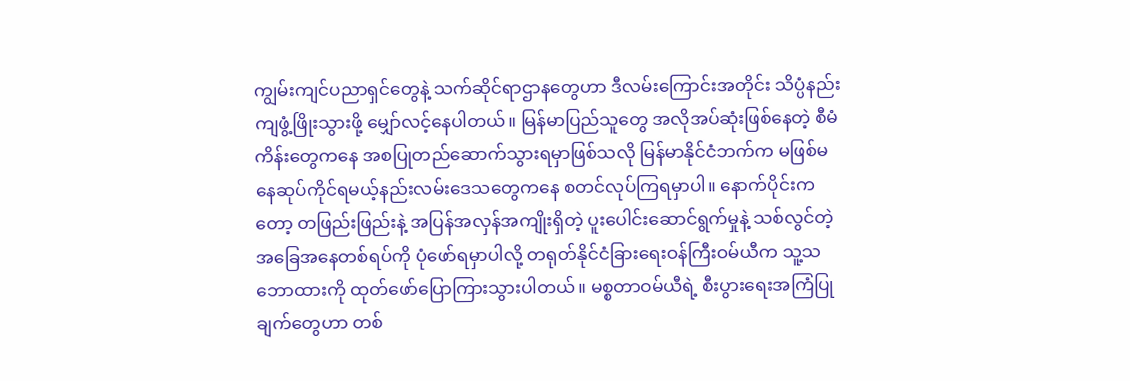ကျွမ်းကျင်ပညာရှင်တွေနဲ့ သက်ဆိုင်ရာဌာနတွေဟာ ဒီလမ်းကြောင်းအတိုင်း သိပ္ပံနည်းကျဖွံ့ဖြိုးသွားဖို့ မျှော်လင့်နေပါတယ်။ မြန်မာပြည်သူတွေ အလိုအပ်ဆုံးဖြစ်နေတဲ့ စီမံကိန်းတွေကနေ အစပြုတည်ဆောက်သွားရမှာဖြစ်သလို မြန်မာနိုင်ငံဘက်က မဖြစ်မနေဆုပ်ကိုင်ရမယ့်နည်းလမ်းဒေသတွေကနေ စတင်လုပ်ကြရမှာပါ။ နောက်ပိုင်းကတော့ တဖြည်းဖြည်းနဲ့ အပြန်အလှန်အကျိုးရှိတဲ့ ပူးပေါင်းဆောင်ရွက်မှုနဲ့ သစ်လွင်တဲ့ အခြေအနေတစ်ရပ်ကို ပုံဖော်ရမှာပါလို့ တရုတ်နိုင်ငံခြားရေးဝန်ကြီးဝမ်ယီက သူ့သဘောထားကို ထုတ်ဖော်ပြောကြားသွားပါတယ်။ မစ္စတာဝမ်ယီရဲ့ စီးပွားရေးအကြံပြုချက်တွေဟာ တစ်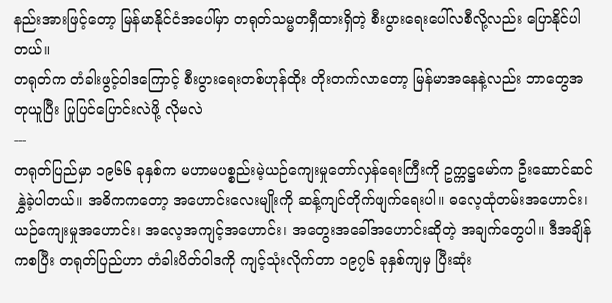နည်းအားဖြင့်တော့ မြန်မာနိုင်ငံအပေါ်မှာ တရုတ်သမ္မတရှီထားရှိတဲ့ စီးပွားရေးပေါ်လစီလို့လည်း ပြောနိုင်ပါတယ်။
တရုတ်က တံခါးဖွင့်ဝါဒကြောင့် စီးပွားရေးတစ်ဟုန်ထိုး တိုးတက်လာတော့ မြန်မာအနေနဲ့လည်း ဘာတွေအတုယူပြီး ပြုပြင်ပြောင်းလဲဖို့ လိုမလဲ
---
တရုတ်ပြည်မှာ ၁၉၆၆ ခုနှစ်က မဟာမပစ္စည်းမဲ့ယဉ်ကျေးမှုတော်လှန်ရေးကြီးကို ဥက္ကဋ္ဌမော်က ဦးဆောင်ဆင်နွှဲခဲ့ပါတယ်။ အဓိကကတော့ အဟောင်းလေးမျိုးကို ဆန့်ကျင်တိုက်ဖျက်ရေးပါ။ ဓလေ့ထုံတမ်းအဟောင်း၊ ယဉ်ကျေးမှုအဟောင်း၊ အလေ့အကျင့်အဟောင်း၊ အတွေးအခေါ်အဟောင်းဆိုတဲ့ အချက်တွေပါ။ ဒီအချိန်ကစပြီး တရုတ်ပြည်ဟာ တံခါးပိတ်ဝါဒကို ကျင့်သုံးလိုက်တာ ၁၉၇၆ ခုနှစ်ကျမှ ပြီးဆုံး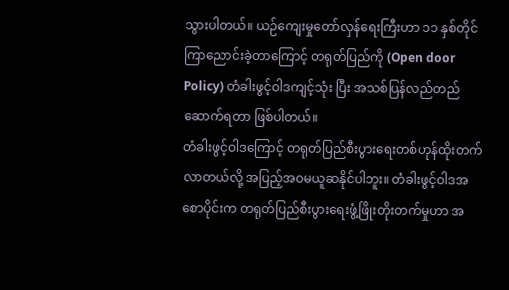သွားပါတယ်။ ယဉ်ကျေးမှုတော်လှန်ရေးကြီးဟာ ၁၁ နှစ်တိုင် ကြာညောင်းခဲ့တာကြောင့် တရုတ်ပြည်ကို (Open door Policy) တံခါးဖွင့်ဝါဒကျင့်သုံး ပြီး အသစ်ပြန်လည်တည်ဆောက်ရတာ ဖြစ်ပါတယ်။
တံခါးဖွင့်ဝါဒကြောင့် တရုတ်ပြည်စီးပွားရေးတစ်ဟုန်ထိုးတက်လာတယ်လို့ အပြည့်အဝမယူဆနိုင်ပါဘူး။ တံခါးဖွင့်ဝါဒအစောပိုင်းက တရုတ်ပြည်စီးပွားရေးဖွံ့ဖြိုးတိုးတက်မှုဟာ အ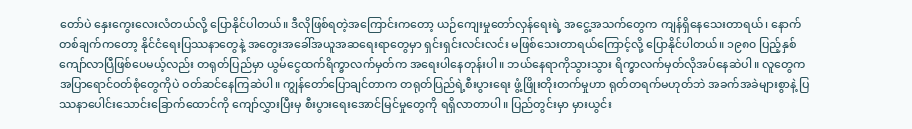တော်ပဲ နှေးကွေးလေးလံတယ်လို့ ပြောနိုင်ပါတယ်။ ဒီလိုဖြစ်ရတဲ့အကြောင်းကတော့ ယဉ်ကျေးမှုတော်လှန်ရေးရဲ့ အငွေ့အသက်တွေက ကျန်ရှိနေသေးတာရယ်၊ နောက်တစ်ချက်ကတော့ နိုင်ငံရေးပြဿနာတွေနဲ့ အတွေးအခေါ်အယူအဆရေးရာတွေမှာ ရှင်းရှင်းလင်းလင်း မဖြစ်သေးတာရယ်ကြောင့်လို့ ပြောနိုင်ပါတယ်။ ၁၉၈၀ ပြည့်နှစ်ကျော်လာပြီဖြစ်ပေမယ့်လည်း တရုတ်ပြည်မှာ ယွမ်ငွေထက်ရိက္ခာလက်မှတ်က အရေးပါနေတုန်းပါ။ ဘယ်နေရာကိုသွားသွား ရိက္ခာလက်မှတ်လိုအပ်နေဆဲပါ။ လူတွေက အပြာရောင်ဝတ်စုံတွေကိုပဲ ဝတ်ဆင်နေကြဆဲပါ။ ကျွန်တော်ပြောချင်တာက တရုတ်ပြည်ရဲ့စီးပွားရေး ဖွံ့ဖြိုးတိုးတက်မှုဟာ ရုတ်တရက်မဟုတ်ဘဲ အခက်အခဲများစွာနဲ့ ပြဿနာပေါင်းသောင်းခြောက်ထောင်ကို ကျော်လွှားပြီးမှ စီးပွားရေးအောင်မြင်မှုတွေကို ရရှိလာတာပါ။ ပြည်တွင်းမှာ မှားယွင်း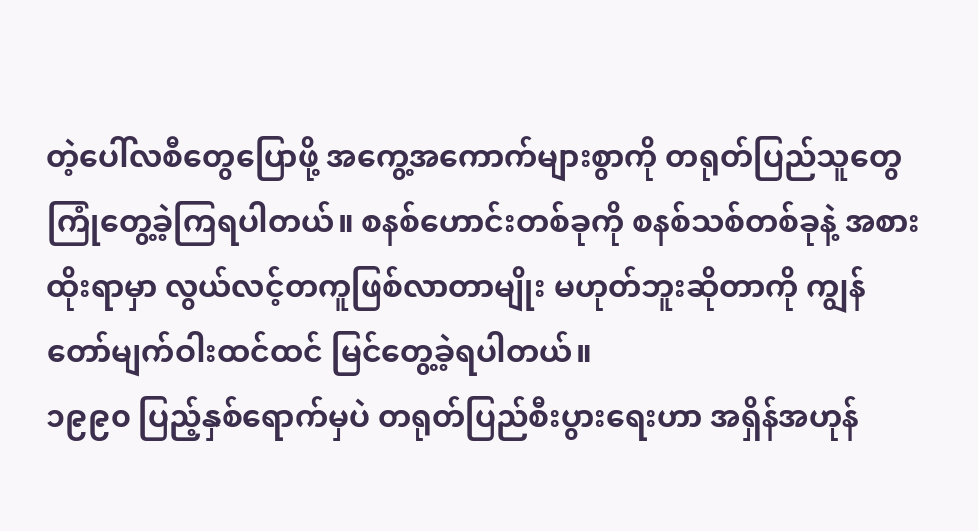တဲ့ပေါ်လစီတွေပြောဖို့ အကွေ့အကောက်များစွာကို တရုတ်ပြည်သူတွေကြုံတွေ့ခဲ့ကြရပါတယ်။ စနစ်ဟောင်းတစ်ခုကို စနစ်သစ်တစ်ခုနဲ့ အစားထိုးရာမှာ လွယ်လင့်တကူဖြစ်လာတာမျိုး မဟုတ်ဘူးဆိုတာကို ကျွန်တော်မျက်ဝါးထင်ထင် မြင်တွေ့ခဲ့ရပါတယ်။
၁၉၉၀ ပြည့်နှစ်ရောက်မှပဲ တရုတ်ပြည်စီးပွားရေးဟာ အရှိန်အဟုန်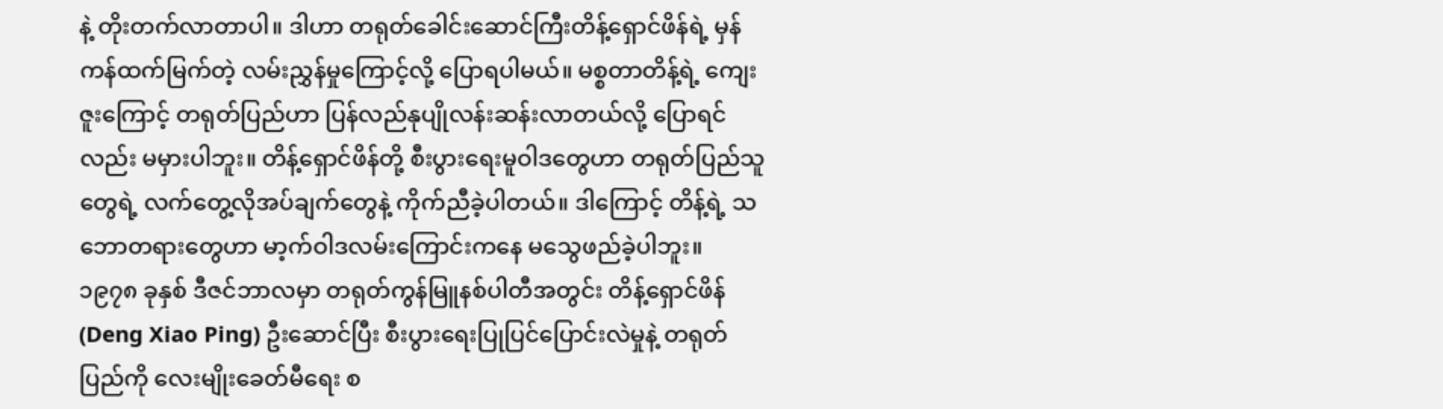နဲ့ တိုးတက်လာတာပါ။ ဒါဟာ တရုတ်ခေါင်းဆောင်ကြီးတိန့်ရှောင်ဖိန်ရဲ့ မှန်ကန်ထက်မြက်တဲ့ လမ်းညွှန်မှုကြောင့်လို့ ပြောရပါမယ်။ မစ္စတာတိန့်ရဲ့ ကျေးဇူးကြောင့် တရုတ်ပြည်ဟာ ပြန်လည်နုပျိုလန်းဆန်းလာတယ်လို့ ပြောရင်လည်း မမှားပါဘူး။ တိန့်ရှောင်ဖိန်တို့ စီးပွားရေးမူဝါဒတွေဟာ တရုတ်ပြည်သူတွေရဲ့ လက်တွေ့လိုအပ်ချက်တွေနဲ့ ကိုက်ညီခဲ့ပါတယ်။ ဒါကြောင့် တိန့်ရဲ့ သဘောတရားတွေဟာ မာ့က်ဝါဒလမ်းကြောင်းကနေ မသွေဖည်ခဲ့ပါဘူး။
၁၉၇၈ ခုနှစ် ဒီဇင်ဘာလမှာ တရုတ်ကွန်မြူနစ်ပါတီအတွင်း တိန့်ရှောင်ဖိန် (Deng Xiao Ping) ဦးဆောင်ပြီး စီးပွားရေးပြုပြင်ပြောင်းလဲမှုနဲ့ တရုတ်ပြည်ကို လေးမျိုးခေတ်မီရေး စ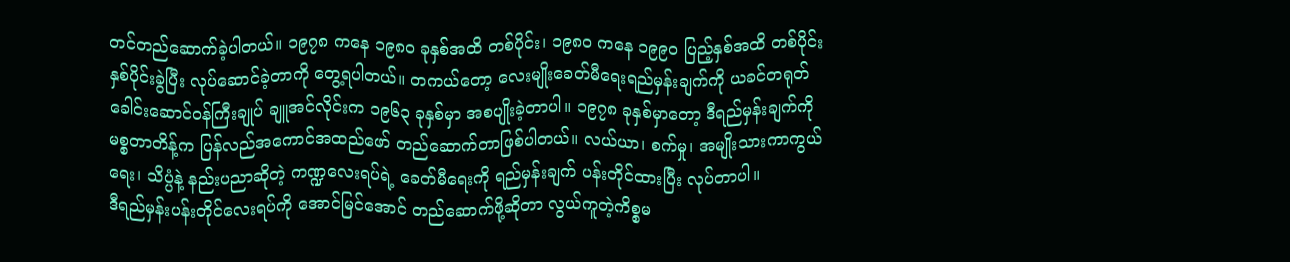တင်တည်ဆောက်ခဲ့ပါတယ်။ ၁၉၇၈ ကနေ ၁၉၈၀ ခုနှစ်အထိ တစ်ပိုင်း၊ ၁၉၈၀ ကနေ ၁၉၉၀ ပြည့်နှစ်အထိ တစ်ပိုင်း နှစ်ပိုင်းခွဲပြီး လုပ်ဆောင်ခဲ့တာကို တွေ့ရပါတယ်။ တကယ်တော့ လေးမျိုးခေတ်မီရေးရည်မှန်းချက်ကို ယခင်တရုတ်ခေါင်းဆောင်ဝန်ကြီးချုပ် ချူအင်လိုင်းက ၁၉၆၃ ခုနှစ်မှာ အစပျိုးခဲ့တာပါ။ ၁၉၇၈ ခုနှစ်မှာတော့ ဒီရည်မှန်းချက်ကို မစ္စတာတိန့်က ပြန်လည်အကောင်အထည်ဖော် တည်ဆောက်တာဖြစ်ပါတယ်။ လယ်ယာ၊ စက်မှု၊ အမျိုးသားကာကွယ်ရေး၊ သိပ္ပံနဲ့ နည်းပညာဆိုတဲ့ ကဏ္ဍလေးရပ်ရဲ့ ခေတ်မီရေးကို ရည်မှန်းချက် ပန်းတိုင်ထားပြီး လုပ်တာပါ။
ဒီရည်မှန်းပန်းတိုင်လေးရပ်ကို အောင်မြင်အောင် တည်ဆောက်ဖို့ဆိုတာ လွယ်ကူတဲ့ကိစ္စမ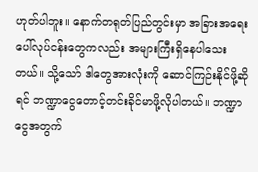ဟုတ်ပါဘူး။ နောက်တရုတ်ပြည်တွင်းမှာ အခြားအရေးပေါ်လုပ်ငန်းတွေကလည်း အများကြီးရှိနေပါသေးတယ်။ သို့သော် ဒါတွေအားလုံးကို ဆောင်ကြဉ်းနိုင်ဖို့ဆိုရင် ဘဏ္ဍာငွေတောင့်တင်းခိုင်မာဖို့လိုပါတယ်။ ဘဏ္ဍာငွေအတွက်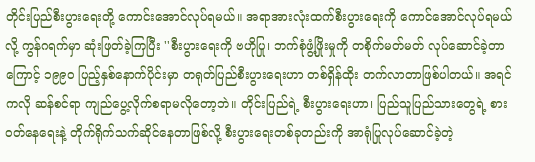တိုင်းပြည်စီးပွားရေးတို့ ကောင်းအောင်လုပ်ရမယ်။ အရာအားလုံးထက်စီးပွားရေးကို ကောင်အောင်လုပ်ရမယ်လို့ ကွန်ဂရက်မှာ ဆုံးဖြတ်ခဲ့ကြပြီး ''စီးပွားရေးကို ဗဟိုပြု၊ ဘက်စုံဖွံ့ဖြိုးမှုကို တစိုက်မတ်မတ် လုပ်ဆောင်ခဲ့တာကြောင့် ၁၉၉၀ ပြည့်နှစ်နောက်ပိုင်းမှာ တရုတ်ပြည်စီးပွားရေးဟာ တစ်ရှိန်ထိုး တက်လာတာဖြစ်ပါတယ်။ အရင်ကလို ဆန်စင်ရာ ကျည်ပွေ့လိုက်စရာမလိုတော့ဘဲ။ တိုင်းပြည်ရဲ့ စီးပွားရေးဟာ၊ ပြည်သူပြည်သားတွေရဲ့ စားဝတ်နေရေးနဲ့ တိုက်ရိုက်သက်ဆိုင်နေတာဖြစ်လို့ စီးပွားရေးတစ်ခုတည်းကို အာရုံပြုလုပ်ဆောင်ခဲ့တဲ့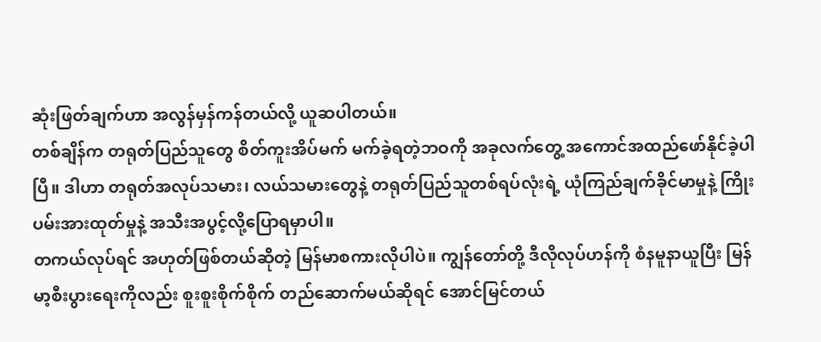ဆုံးဖြတ်ချက်ဟာ အလွန်မှန်ကန်တယ်လို့ ယူဆပါတယ်။
တစ်ချိန်က တရုတ်ပြည်သူတွေ စိတ်ကူးအိပ်မက် မက်ခဲ့ရတဲ့ဘဝကို အခုလက်တွေ့ အကောင်အထည်ဖော်နိုင်ခဲ့ပါပြီ။ ဒါဟာ တရုတ်အလုပ်သမား၊ လယ်သမားတွေနဲ့ တရုတ်ပြည်သူတစ်ရပ်လုံးရဲ့ ယုံကြည်ချက်ခိုင်မာမှုနဲ့ ကြိုးပမ်းအားထုတ်မှုနဲ့ အသီးအပွင့်လို့ပြောရမှာပါ။
တကယ်လုပ်ရင် အဟုတ်ဖြစ်တယ်ဆိုတဲ့ မြန်မာစကားလိုပါပဲ။ ကျွန်တော်တို့ ဒီလိုလုပ်ဟန်ကို စံနမူနာယူပြီး မြန်မာ့စီးပွားရေးကိုလည်း စူးစူးစိုက်စိုက် တည်ဆောက်မယ်ဆိုရင် အောင်မြင်တယ်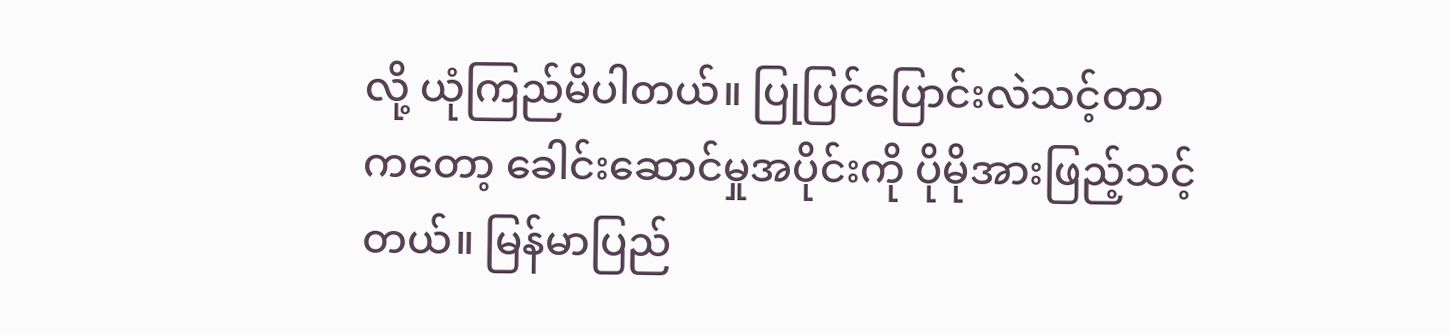လို့ ယုံကြည်မိပါတယ်။ ပြုပြင်ပြောင်းလဲသင့်တာကတော့ ခေါင်းဆောင်မှုအပိုင်းကို ပိုမိုအားဖြည့်သင့်တယ်။ မြန်မာပြည်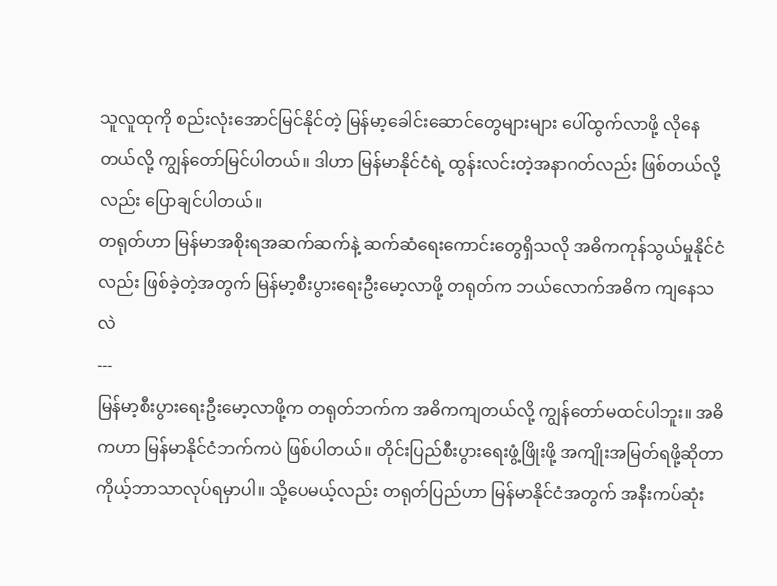သူလူထုကို စည်းလုံးအောင်မြင်နိုင်တဲ့ မြန်မာ့ခေါင်းဆောင်တွေများများ ပေါ်ထွက်လာဖို့ လိုနေတယ်လို့ ကျွန်တော်မြင်ပါတယ်။ ဒါဟာ မြန်မာနိုင်ငံရဲ့ ထွန်းလင်းတဲ့အနာဂတ်လည်း ဖြစ်တယ်လို့လည်း ပြောချင်ပါတယ်။
တရုတ်ဟာ မြန်မာအစိုးရအဆက်ဆက်နဲ့ ဆက်ဆံရေးကောင်းတွေရှိသလို အဓိကကုန်သွယ်မှုနိုင်ငံလည်း ဖြစ်ခဲ့တဲ့အတွက် မြန်မာ့စီးပွားရေးဦးမော့လာဖို့ တရုတ်က ဘယ်လောက်အဓိက ကျနေသလဲ
---
မြန်မာ့စီးပွားရေးဦးမော့လာဖို့က တရုတ်ဘက်က အဓိကကျတယ်လို့ ကျွန်တော်မထင်ပါဘူး။ အဓိကဟာ မြန်မာနိုင်ငံဘက်ကပဲ ဖြစ်ပါတယ်။ တိုင်းပြည်စီးပွားရေးဖွံ့ဖြိုးဖို့ အကျိုးအမြတ်ရဖို့ဆိုတာ ကိုယ့်ဘာသာလုပ်ရမှာပါ။ သို့ပေမယ့်လည်း တရုတ်ပြည်ဟာ မြန်မာနိုင်ငံအတွက် အနီးကပ်ဆုံး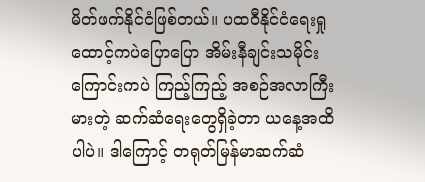မိတ်ဖက်နိုင်ငံဖြစ်တယ်။ ပထဝီနိုင်ငံရေးရှုထောင့်ကပဲပြောပြော အိမ်းနီချင်းသမိုင်းကြောင်းကပဲ ကြည့်ကြည့် အစဉ်အလာကြီးမားတဲ့ ဆက်ဆံရေးတွေရှိခဲ့တာ ယနေ့အထိပါပဲ။ ဒါကြောင့် တရုတ်မြန်မာဆက်ဆံ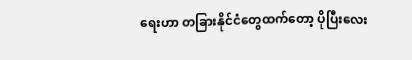ရေးဟာ တခြားနိုင်ငံတွေထက်တော့ ပိုပြီးလေး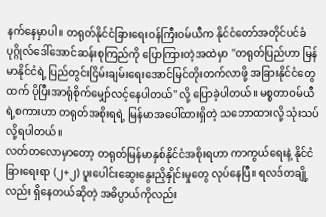နက်နေမှာပါ။ တရုတ်နိုင်ငံခြားရေးဝန်ကြီးဝမ်ယီက နိုင်ငံတော်အတိုင်ပင်ခံပုဂ္ဂိုလ်ဒေါ်အောင်ဆန်းစုကြည်ကို ပြောကြားတဲ့အထဲမှာ ''တရုတ်ပြည်ဟာ မြန်မာနိုင်ငံရဲ့ ပြည်တွင်းငြိမ်းချမ်းရေးအောင်မြင်တိုးတက်လာဖို့ အခြားနိုင်ငံတွေထက် ပိုပြီးအာရုံစိုက်မျှော်လင့်နေပါတယ်'' လို့ ပြောခဲ့ပါတယ်။ မစ္စတာဝမ်ယီရဲ့စကားဟာ တရုတ်အစိုးရရဲ့ မြန်မာအပေါ်ထားရှိတဲ့ သဘောထားလို့ သုံးသပ်လို့ရပါတယ်။
လတ်တလောမှာတော့ တရုတ်မြန်မာနှစ်နိုင်ငံအစိုးရဟာ ကာကွယ်ရေးနဲ့ နိုင်ငံခြားရေးရာ (၂+၂) ပူးပေါင်းဆွေးနွေးညှိနှိုင်းမှုတွေ လုပ်နေပြီ။ ရလဒ်တချို့လည်း ရှိနေတယ်ဆိုတဲ့ အဓိပ္ပာယ်ကိုလည်း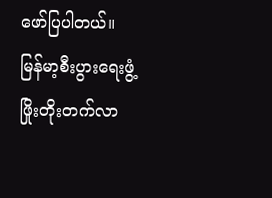ဖော်ပြပါတယ်။ မြန်မာ့စီးပွားရေးဖွံ့ဖြိုးတိုးတက်လာ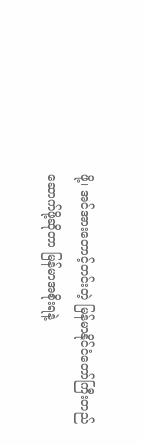ဖို့၊ အင်အားတောင့်တင်းတဲ့ မြန်မာနိုင်ငံတော်ကြီးတည်ဆောက်ဖို့ဆိုတာ မြန်မာအစိုးရနဲ့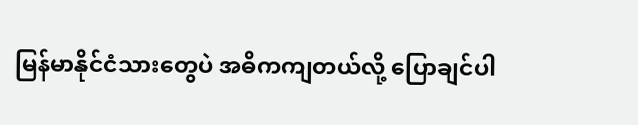မြန်မာနိုင်ငံသားတွေပဲ အဓိကကျတယ်လို့ ပြောချင်ပါ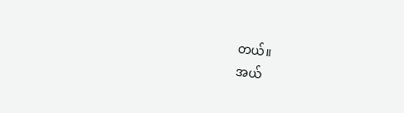တယ်။
အယ်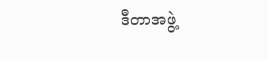ဒီတာအဖွဲ့